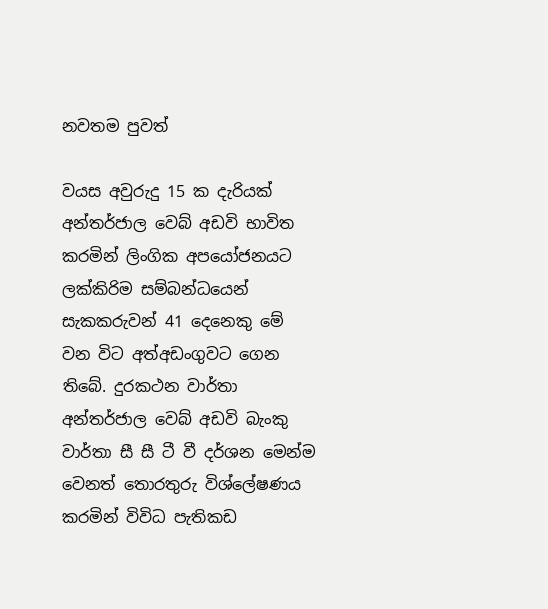නවතම පුවත්

වයස අවුරුදු 15 ක දැරියක් අන්තර්ජාල වෙබ් අඩවි භාවිත කරමින් ලිංගික අපයෝජනයට ලක්කිරිම සම්බන්ධයෙන් සැකකරුවන් 41 දෙනෙකු මේ වන විට අත්අඩංගුවට ගෙන තිබේ. දුරකථන වාර්තා අන්තර්ජාල වෙබ් අඩවි බැංකු වාර්තා සී සී ටී වී දර්ශන මෙන්ම වෙනත් තොරතුරු විශ්ලේෂණය කරමින් විවිධ පැතිකඩ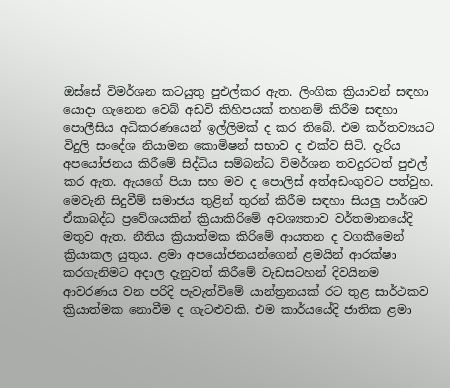ඔස්සේ විමර්ශන කටයුතු පුඑල්කර ඇත. ලිංගික ක්‍රියාවන් සඳහා යොදා ගැනෙන වෙබ් අඩවි කිහිපයක් තහනම් කිරීම සඳහා පොලීසිය අධිකරණයෙන් ඉල්ලිමක් ද කර තිබේ. එම කර්තව්‍යයට විදුලි සංදේශ නියාමන කොමිෂන් සභාව ද එක්ව සිටි. දැරිය අපයෝජනය කිරීමේ සිද්ධිය සම්බන්ධ විමර්ශන තවදුරටත් පුඑල් කර ඇත. ඇයගේ පියා සහ මව ද පොලිස් අත්අඩංගුවට පත්වුහ. මෙවැනි සිදුවීම් සමාජය තුළින් තුරන් කිරීම සඳහා සියලු පාර්ශව ඒකාබද්ධ ප්‍රවේශයකින් ක්‍රියාකිරිමේ අවශ්‍යතාව වර්තමානයේදි මතුව ඇත. නීතිය ක්‍රියාත්මක කිරිමේ ආයතන ද වගකීමෙන් ක්‍රියාකල යුතුය. ළමා අපයෝජනයන්ගෙන් ළමයින් ආරක්ෂා කරගැනිමට අදාල දැනුවත් කිරීමේ වැඩසටහන් දිවයිනම ආවරණය වන පරිදි පැවැත්විමේ යාන්ත්‍රනයක් රට තුළ සාර්ථකව ක්‍රියාත්මක නොවීම ද ගැටළුවකි. එම කාර්යයේදි ජාතික ළමා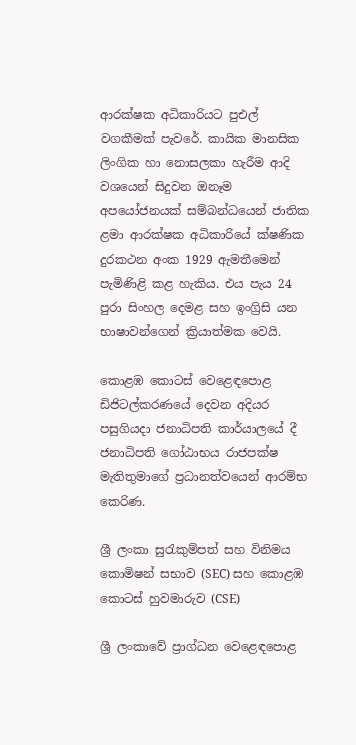ආරක්ෂක අධිකාරියට පුඑල් වගකීමක් පැවරේ. කායික මානසික ලිංගික හා නොසලකා හැරීම ආදි වශයෙන් සිදුවන ඔනෑම අපයෝජනයක් සම්බන්ධයෙන් ජාතික ළමා ආරක්ෂක අධිකාරියේ ක්ෂණික දුරකථන අංක 1929 ඇමතීමෙන් පැමිණිළි කළ හැකිය. එය පැය 24 පුරා සිංහල දෙමළ සහ ඉංග්‍රිසි යන භාෂාවන්ගෙන් ක්‍රියාත්මක වෙයි.

කොළඹ කොටස් වෙළෙඳපොළ ඩිජිටල්කරණයේ දෙවන අදියර පසුගියදා ජනාධිපති කාර්යාලයේ දී ජනාධිපති ගෝඨාභය රාජපක්ෂ මැතිතුමාගේ ප්‍රධානත්වයෙන් ආරම්භ කෙරිණ.

ශ්‍රී ලංකා සුරැකුම්පත් සහ විනිමය කොමිෂන් සභාව (SEC) සහ කොළඹ කොටස් හුවමාරුව (CSE)

ශ්‍රී ලංකාවේ ප්‍රාග්ධන වෙළෙඳපොළ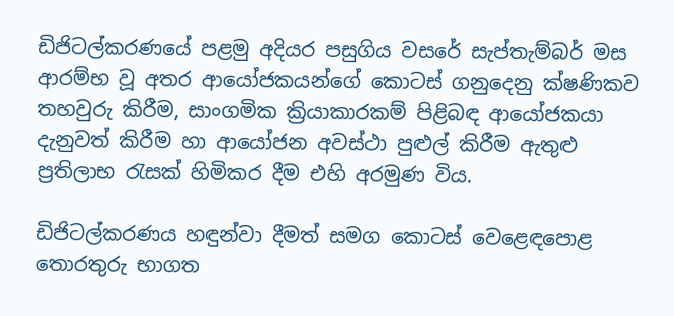ඩිජිටල්කරණයේ පළමු අදියර පසුගිය වසරේ සැප්තැම්බර් මස ආරම්භ වූ අතර ආයෝජකයන්ගේ කොටස් ගනුදෙනු ක්ෂණිකව තහවුරු කිරීම, සාංගමික ක්‍රියාකාරකම් පිළිබඳ ආයෝජකයා දැනුවත් කිරීම හා ආයෝජන අවස්ථා පුළුල් කිරීම ඇතුළු ප්‍රතිලාභ රැසක් හිමිකර දීම එහි අරමුණ විය.

ඩිජිටල්කරණය හඳුන්වා දීමත් සමග කොටස් වෙළෙඳපොළ තොරතුරු භාගත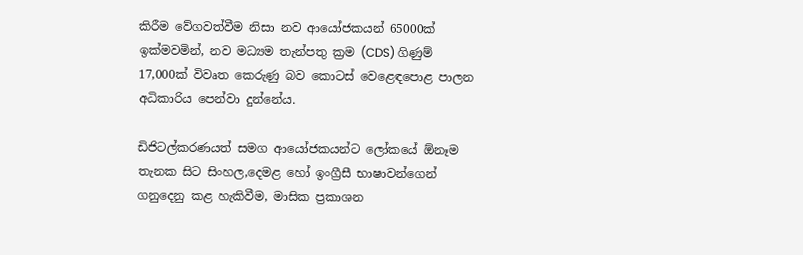කිරීම වේගවත්වීම නිසා නව ආයෝජකයන් 65000ක් ඉක්මවමින්, නව මධ්‍යම තැන්පතු ක්‍රම (CDS) ගිණුම් 17,000ක් විවෘත කෙරුණු බව කොටස් වෙළෙඳපොළ පාලන අධිකාරිය පෙන්වා දුන්නේය.

ඩිජිටල්කරණයත් සමග ආයෝජකයන්ට ලෝකයේ ඕනෑම තැනක සිට සිංහල,දෙමළ හෝ ඉංග්‍රීසී භාෂාවන්ගෙන් ගනුදෙනු කළ හැකිවීම, මාසික ප්‍රකාශන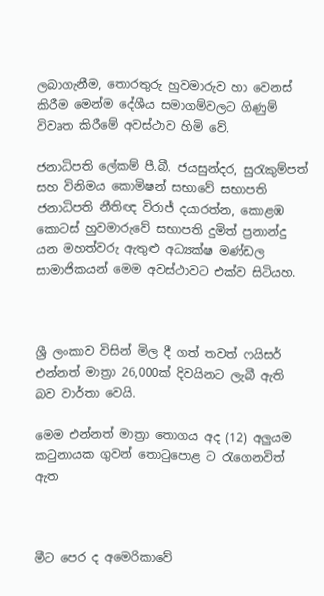ලබාගැනීම, තොරතුරු හුවමාරුව හා වෙනස් කිරීම මෙන්ම දේශීය සමාගම්වලට ගිණුම් විවෘත කිරීමේ අවස්ථාව හිමි වේ.

ජනාධිපති ලේකම් පී.බී. ජයසුන්දර, සුරැකුම්පත් සහ විනිමය කොමිෂන් සභාවේ සභාපති ජනාධිපති නීතිඥ විරාජ් දයාරත්න, කොළඹ කොටස් හුවමාරුවේ සභාපති දුමිත් ප්‍රනාන්දු යන මහත්වරු ඇතුළු අධ්‍යක්ෂ මණ්ඩල සාමාජිකයන් මෙම අවස්ථාවට එක්ව සිටියහ.



ශ්‍රී ලංකාව විසින් මිල දී ගත් තවත් ෆයිසර් එන්නත් මාත්‍රා 26,000ක් දිවයිනට ලැබී ඇති බව වාර්තා වෙයි.

මෙම එන්නත් මාත්‍රා තොගය අද (12) අලුයම කටුනායක ගුවන් තොටුපොළ ට රැගෙනවිත් ඇත



මීට පෙර ද අමෙරිකාවේ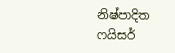නිෂ්පාදිත ෆයිසර්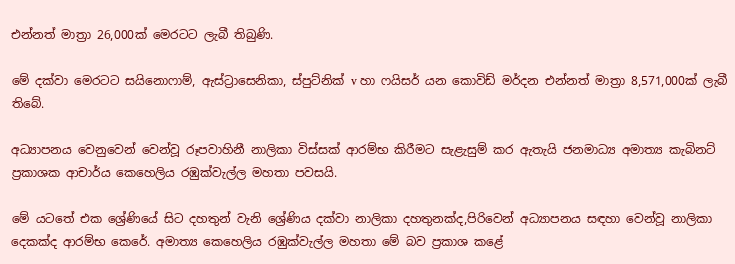එන්නත් මාත්‍රා 26,000ක් මෙරටට ලැබී තිබුණි.

මේ දක්වා මෙරටට සයිනොෆාම්, ඇස්ට්‍රාසෙනිකා, ස්පුට්නික් v හා ෆයිසර් යන කොවිඩ් මර්දන එන්නත් මාත්‍රා 8,571,000ක් ලැබී තිබේ.

අධ්‍යාපනය වෙනුවෙන් වෙන්වූ රූපවාහිනී නාලිකා විස්සක් ආරම්භ කිරීමට සැළැසුම් කර ඇතැයි ජනමාධ්‍ය අමාත්‍ය කැබිනට් ප්‍රකාශක ආචාර්ය කෙහෙලිය රඹුක්වැල්ල මහතා පවසයි.

මේ යටතේ එක ශ්‍රේණියේ සිට දහතුන් වැනි ශ්‍රේණිය දක්වා නාලිකා දහතුනක්ද,පිරිවෙන් අධ්‍යාපනය සඳහා වෙන්වූ නාලිකා දෙකක්ද ආරම්භ කෙරේ. අමාත්‍ය කෙහෙලිය රඹුක්වැල්ල මහතා මේ බව ප්‍රකාශ කළේ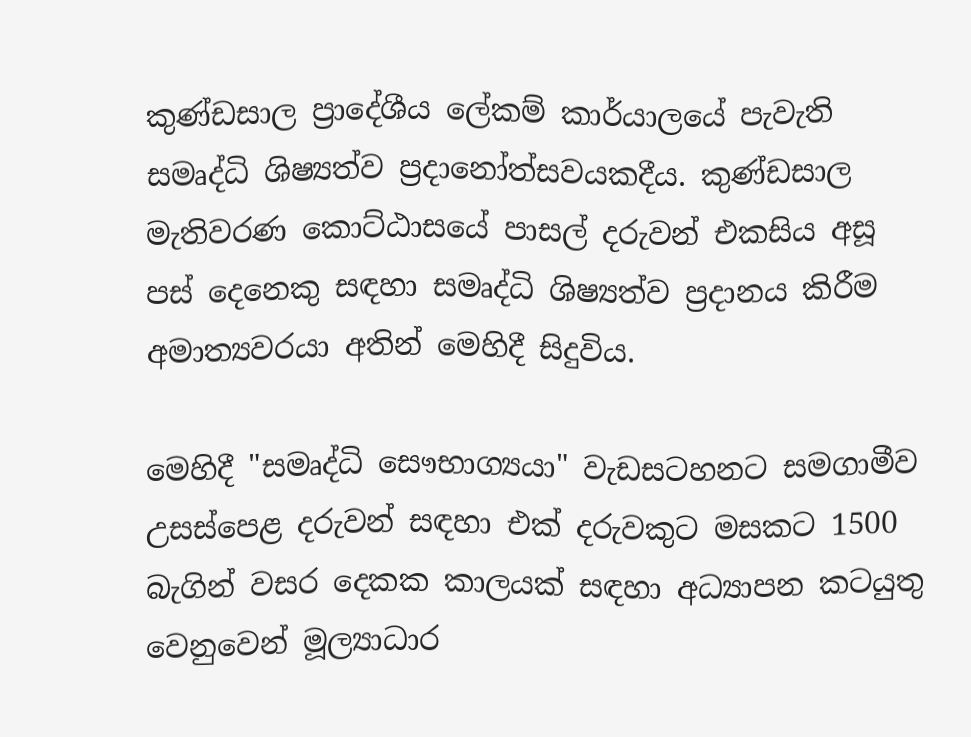කුණ්ඩසාල ප්‍රාදේශීය ලේකම් කාර්යාලයේ පැවැති සමෘද්ධි ශිෂ්‍යත්ව ප්‍රදානෝත්සවයකදීය. කුණ්ඩසාල මැතිවරණ කොට්ඨාසයේ පාසල් දරුවන් එකසිය අසූ පස් දෙනෙකු සඳහා සමෘද්ධි ශිෂ්‍යත්ව ප්‍රදානය කිරීම අමාත්‍යවරයා අතින් මෙහිදී සිදුවිය.

මෙහිදී "සමෘද්ධි සෞභාග්‍යයා" වැඩසටහනට සමගාමීව උසස්පෙළ දරුවන් සඳහා එක් දරුවකුට මසකට 1500 බැගින් වසර දෙකක කාලයක් සඳහා අධ්‍යාපන කටයුතු වෙනුවෙන් මූල්‍යාධාර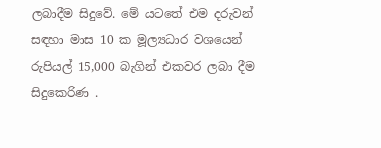ලබාදීම සිදුවේ. මේ යටතේ එම දරුවන් සඳහා මාස 10 ක මූල්‍යධාර වශයෙන් රුපියල් 15,000 බැගින් එකවර ලබා දීම සිදුකෙරිණ .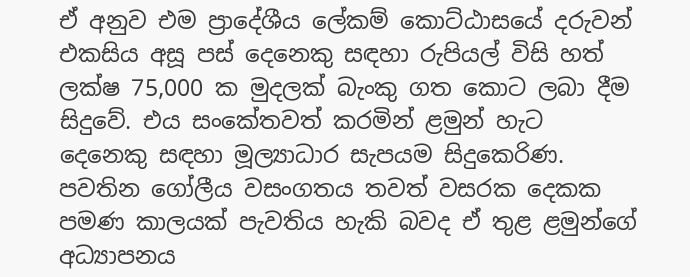ඒ අනුව එම ප්‍රාදේශීය ලේකම් කොට්ඨාසයේ දරුවන් එකසිය අසූ පස් දෙනෙකු සඳහා රුපියල් විසි හත් ලක්ෂ 75,000 ක මුදලක් බැංකු ගත කොට ලබා දීම සිදුවේ. එය සංකේතවත් කරමින් ළමුන් හැට දෙනෙකු සඳහා මූල්‍යාධාර සැපයම සිදුකෙරිණ. පවතින ගෝලීය වසංගතය තවත් වසරක දෙකක පමණ කාලයක් පැවතිය හැකි බවද ඒ තුළ ළමුන්ගේ අධ්‍යාපනය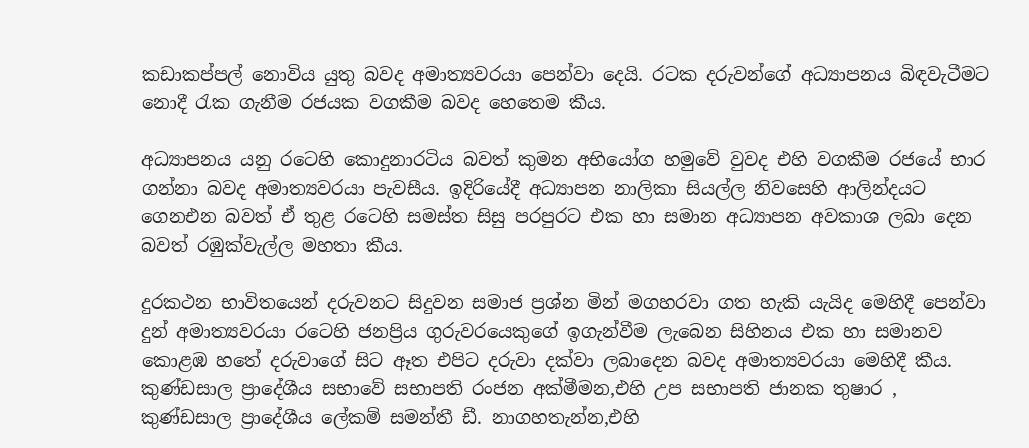කඩාකප්පල් නොවිය යුතු බවද අමාත්‍යවරයා පෙන්වා දෙයි. රටක දරුවන්ගේ අධ්‍යාපනය බිඳවැටීමට නොදී රැක ගැනීම රජයක වගකීම බවද හෙතෙම කීය.

අධ්‍යාපනය යනු රටෙහි කොදුනාරටිය බවත් කුමන අභියෝග හමුවේ වුවද එහි වගකීම රජයේ භාර ගන්නා බවද අමාත්‍යවරයා පැවසීය. ඉදිරියේදී අධ්‍යාපන නාලිකා සියල්ල නිවසෙහි ආලින්දයට ගෙනඑන බවත් ඒ තුළ රටෙහි සමස්ත සිසු පරපුරට එක හා සමාන අධ්‍යාපන අවකාශ ලබා දෙන බවත් රඹුක්වැල්ල මහතා කීය.

දුරකථන භාවිතයෙන් දරුවනට සිදුවන සමාජ ප්‍රශ්න මින් මගහරවා ගත හැකි යැයිද මෙහිදී පෙන්වා දුන් අමාත්‍යවරයා රටෙහි ජනප්‍රිය ගුරුවරයෙකුගේ ඉගැන්වීම ලැබෙන සිහිනය එක හා සමානව කොළඹ හතේ දරුවාගේ සිට ඈත එපිට දරුවා දක්වා ලබාදෙන බවද අමාත්‍යවරයා මෙහිදී කීය.
කුණ්ඩසාල ප්‍රාදේශීය සභාවේ සභාපති රංජන අක්මීමන,එහි උප සභාපති ජානක තුෂාර , කුණ්ඩසාල ප්‍රාදේශීය ලේකම් සමන්තී ඩී. නාගහතැන්න,එහි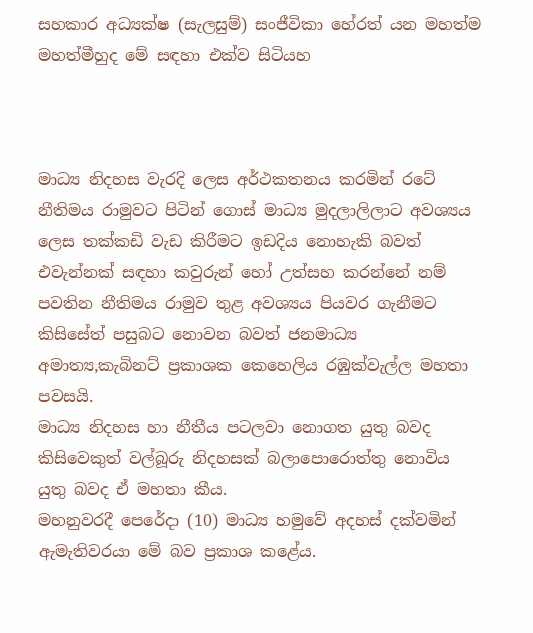සහකාර අධ්‍යක්ෂ (සැලසුම්) සංජීවිකා හේරත් යන මහත්ම මහත්මීහුද මේ සඳහා එක්ව සිටියහ



මාධ්‍ය නිදහස වැරදි ලෙස අර්ථකතනය කරමින් රටේ නීතිමය රාමුවට පිටින් ගොස් මාධ්‍ය මුදලාලිලාට අවශ්‍යය ලෙස තක්කඩි වැඩ කිරීමට ඉඩදිය නොහැකි බවත් එවැන්නක් සඳහා කවුරුන් හෝ උත්සහ කරන්නේ නම් පවතින නීතිමය රාමුව තුළ අවශ්‍යය පියවර ගැනීමට කිසිසේත් පසුබට නොවන බවත් ජනමාධ්‍ය අමාත්‍ය,කැබිනට් ප්‍රකාශක කෙහෙලිය රඹුක්වැල්ල මහතා පවසයි.
මාධ්‍ය නිදහස හා නීතීය පටලවා නොගත යුතු බවද කිසිවෙකුත් වල්බූරු නිදහසක් බලාපොරොත්තු නොවිය යුතු බවද ඒ මහතා කීය.
මහනුවරදී පෙරේදා (10) මාධ්‍ය හමුවේ අදහස් දක්වමින් ඇමැතිවරයා මේ බව ප්‍රකාශ කළේය.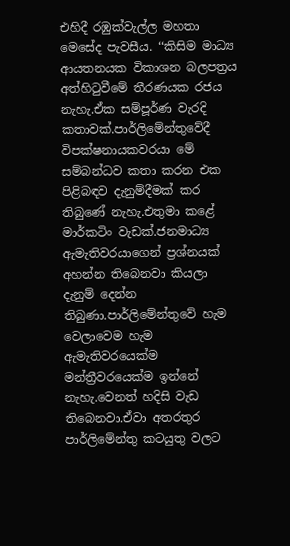එහිදී රඹුක්වැල්ල මහතා මෙසේද පැවසීය. ‘‘කිසිම මාධ්‍ය ආයතනයක විකාශන බලපත්‍රය අත්හිටුවීමේ තීරණයක රජය නැහැ.ඒක සම්පූර්ණ වැරදි කතාවක්.පාර්ලිමේන්තුවේදී විපක්ෂනායකවරයා මේ සම්බන්ධව කතා කරන එක පිළිබඳව දැනුම්දීමක් කර තිබුණේ නැහැ.එතුමා කළේ මාර්කටිං වැඩක්.ජනමාධ්‍ය ඇමැතිවරයාගෙන් ප්‍රශ්නයක් අහන්න තිබෙනවා කියලා දැනුම් දෙන්න තිබුණා.පාර්ලිමේන්තුවේ හැම වෙලාවෙම හැම ඇමැතිවරයෙක්ම මන්ත්‍රීවරයෙක්ම ඉන්නේ නැහැ.වෙනත් හදිසි වැඩ තිබෙනවා.ඒවා අතරතුර පාර්ලිමේන්තු කටයුතු වලට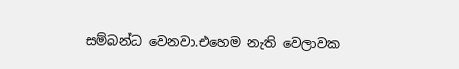සම්බන්ධ වෙනවා.එහෙම නැති වෙලාවක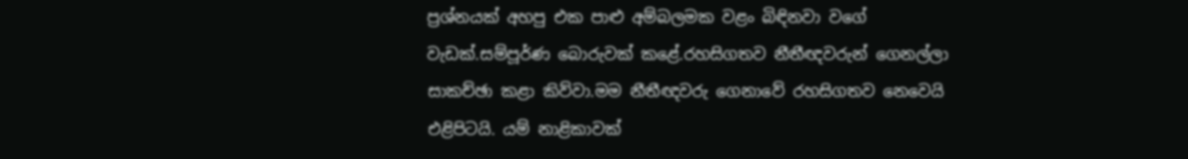ප්‍රශ්නයක් අහපු එක පාළු අම්බලමක වළං බිඳිනවා වගේ වැඩක්.සම්පූර්ණ බොරුවක් කළේ.රහසිගතව නීතීඥවරුන් ගෙනල්ලා සාකච්ඡා කළා කිව්වා.මම නීතීඥවරු ගෙනාවේ රහසිගතව නෙවෙයි එළිපිටයි. යම් නාළිකාවක්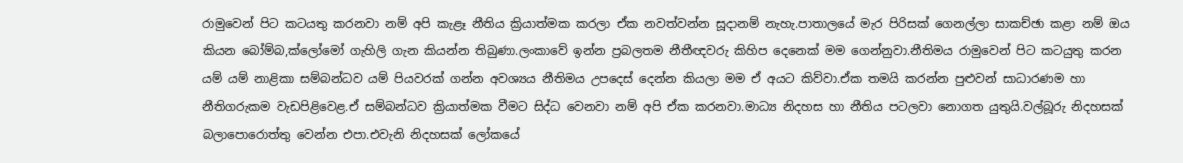රාමුවෙන් පිට කටයතු කරනවා නම් අපි කැළෑ නීතිය ක්‍රියාත්මක කරලා ඒක නවත්වන්න සූදානම් නැහැ.පාතාලයේ මැර පිරිසක් ගෙනල්ලා සාකච්ඡා කළා නම් ඔය කියන බෝම්බ,ක්ලෝමෝ ගැහිලි ගැන කියන්න තිබුණා.ලංකාවේ ඉන්න ප්‍රබලතම නීතීඥවරු කිහිප දෙනෙක් මම ගෙන්නුවා.නීතිමය රාමුවෙන් පිට කටයුතු කරන යම් යම් නාළිකා සම්බන්ධව යම් පියවරක් ගන්න අවශ්‍යය නීතිමය උපදෙස් දෙන්න කියලා මම ඒ අයට කිව්වා.ඒක තමයි කරන්න පුළුවන් සාධාරණම හා නීතිගරුකම වැඩපිළිවෙළ.ඒ සම්බන්ධව ක්‍රියාත්මක වීමට සිද්ධ වෙනවා නම් අපි ඒක කරනවා.මාධ්‍ය නිදහස හා නීතිය පටලවා නොගත යුතුයි.වල්බූරු නිදහසක් බලාපොරොත්තු වෙන්න එපා.එවැනි නිදහසක් ලෝකයේ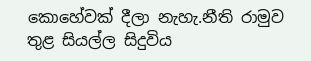කොහේවක් දීලා නැහැ.නීති රාමුව තුළ සියල්ල සිදුවිය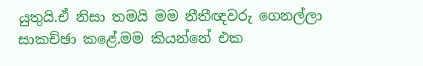යුතුයි.ඒ නිසා තමයි මම නීතීඥවරු ගෙනල්ලා සාකච්ඡා කළේ.මම කියන්නේ එක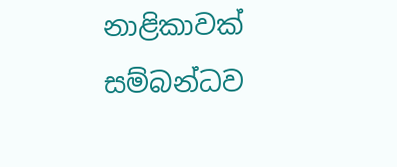නාළිකාවක් සම්බන්ධව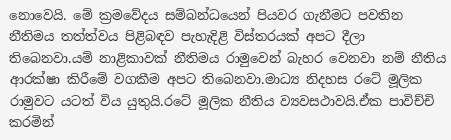නොවෙයි. මේ ක්‍රමවේදය සම්බන්ධයෙන් පියවර ගැනීමට පවතින නීතිමය තත්ත්වය පිළිබඳව පැහැදිළි විස්තරයක් අපට දීලා තිබෙනවා.යම් නාළිකාවක් නීතිමය රාමුවෙන් බැහර වෙනවා නම් නීතිය ආරක්ෂා කිරීමේ වගකීම අපට තිබෙනවා.මාධ්‍ය නිදහස රටේ මූලික රාමුවට යටත් විය යුතුයි.රටේ මූලික නීතිය ව්‍යවසථාවයි.ඒක පාවිච්චි කරමින්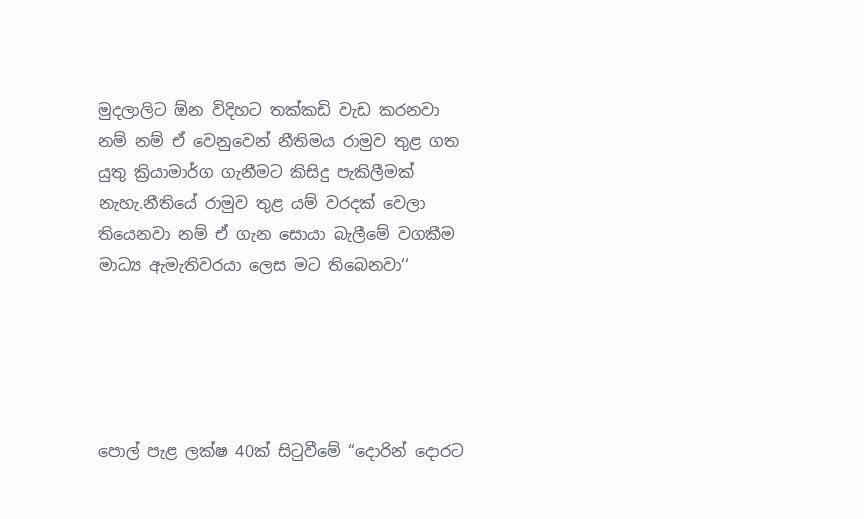මුදලාලිට ඕන විදිහට තක්කඩි වැඩ කරනවා නම් නම් ඒ වෙනුවෙන් නීතිමය රාමුව තුළ ගත යුතු ක්‍රියාමාර්ග ගැනීමට කිසිදු පැකිලීමක් නැහැ.නීතියේ රාමුව තුළ යම් වරදක් වෙලා තියෙනවා නම් ඒ ගැන සොයා බැලීමේ වගකීම මාධ්‍ය ඇමැතිවරයා ලෙස මට තිබෙනවා‘‘





පොල් පැළ ලක්ෂ 40ක් සිටුවීමේ “දොරින් දොරට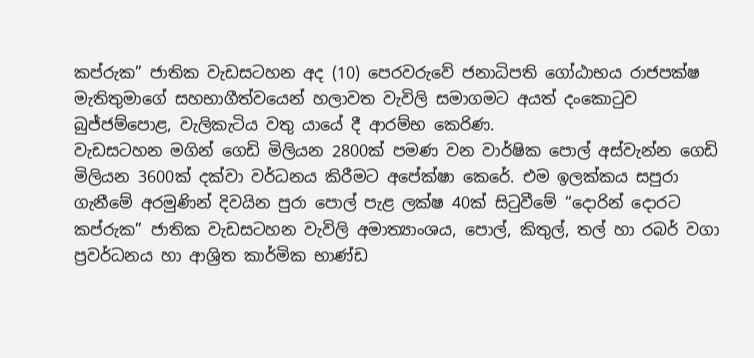කප්රුක” ජාතික වැඩසටහන අද (10) පෙරවරුවේ ජනාධිපති ගෝඨාභය රාජපක්ෂ මැතිතුමාගේ සහභාගීත්වයෙන් හලාවත වැවිලි සමාගමට අයත් දංකොටුව බුජ්ජම්පොළ, වැලිකැටිය වතු යායේ දී ආරම්භ කෙරිණ.
වැඩසටහන මගින් ගෙඩි මිලියන 2800ක් පමණ වන වාර්ෂික පොල් අස්වැන්න ගෙඩි මිලියන 3600ක් දක්වා වර්ධනය කිරීමට අපේක්ෂා කෙරේ. එම ඉලක්කය සපුරා ගැනීමේ අරමුණින් දිවයින පුරා පොල් පැළ ලක්ෂ 40ක් සිටුවීමේ “දොරින් දොරට කප්රුක” ජාතික වැඩසටහන වැවිලි අමාත්‍යාංශය, පොල්, කිතුල්, තල් හා රබර් වගා ප්‍රවර්ධනය හා ආශ්‍රිත කාර්මික භාණ්ඩ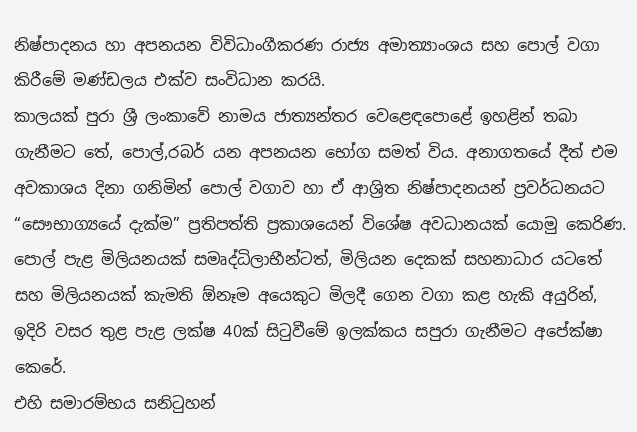නිෂ්පාදනය හා අපනයන විවිධාංගීකරණ රාජ්‍ය අමාත්‍යාංශය සහ පොල් වගා කිරීමේ මණ්ඩලය එක්ව සංවිධාන කරයි.
කාලයක් පුරා ශ්‍රී ලංකාවේ නාමය ජාත්‍යන්තර වෙළෙඳපොළේ ඉහළින් තබා ගැනීමට තේ, පොල්,රබර් යන අපනයන භෝග සමත් විය. අනාගතයේ දීත් එම අවකාශය දිනා ගනිමින් පොල් වගාව හා ඒ ආශ්‍රිත නිෂ්පාදනයන් ප්‍රවර්ධනයට “සෞභාග්‍යයේ දැක්ම” ප්‍රතිපත්ති ප්‍රකාශයෙන් විශේෂ අවධානයක් යොමු කෙරිණ.
පොල් පැළ මිලියනයක් සමෘද්ධිලාභීන්ටත්, මිලියන දෙකක් සහනාධාර යටතේ සහ මිලියනයක් කැමති ඕනෑම අයෙකුට මිලදී ගෙන වගා කළ හැකි අයුරින්, ඉදිරි වසර තුළ පැළ ලක්ෂ 40ක් සිටුවීමේ ඉලක්කය සපුරා ගැනීමට අපේක්ෂා කෙරේ.
එහි සමාරම්භය සනිටුහන්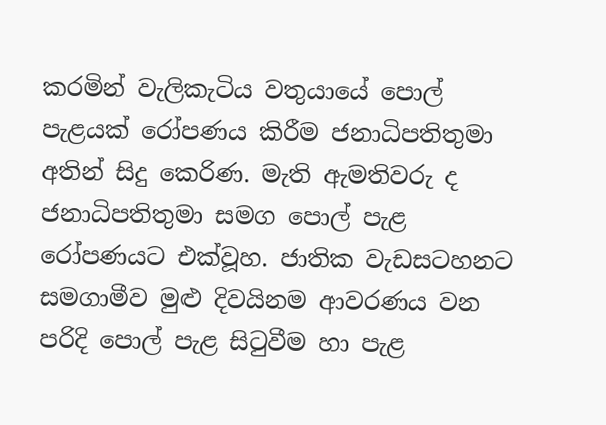කරමින් වැලිකැටිය වතුයායේ පොල් පැළයක් රෝපණය කිරීම ජනාධිපතිතුමා අතින් සිදු කෙරිණ. මැති ඇමතිවරු ද ජනාධිපතිතුමා සමග පොල් පැළ රෝපණයට එක්වූහ. ජාතික වැඩසටහනට සමගාමීව මුළු දිවයිනම ආවරණය වන පරිදි පොල් පැළ සිටුවීම හා පැළ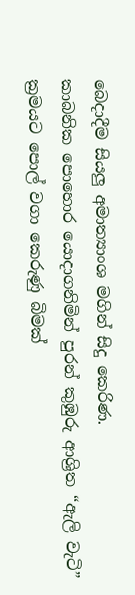බෙදාදීම සියලු අමාත්‍යාංශ මගින් සිදු කෙරිණ.
කාබනික පොහොර යොදාගනිමින් පුරන් කුඹුරු ආශ්‍රිත “ඇලි වැටි” ක්‍රමයට පොල් වගා කෙරුණු බිමක්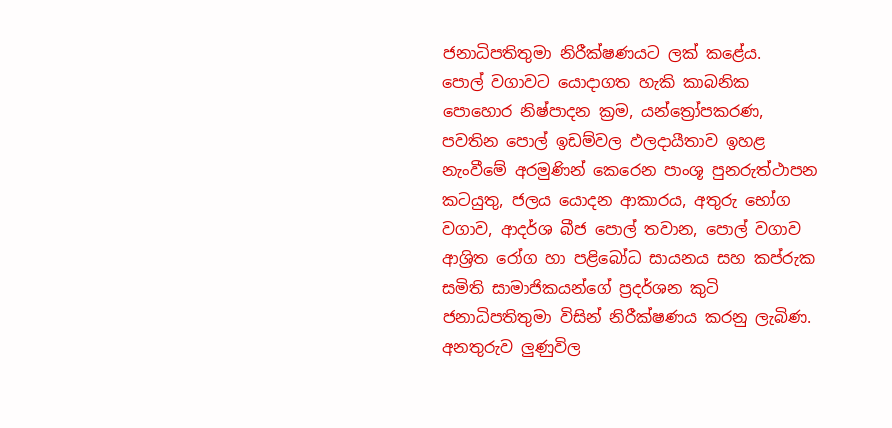ජනාධිපතිතුමා නිරීක්ෂණයට ලක් කළේය.
පොල් වගාවට යොදාගත හැකි කාබනික පොහොර නිෂ්පාදන ක්‍රම, යන්ත්‍රෝපකරණ, පවතින පොල් ඉඩම්වල ඵලදායීතාව ඉහළ නැංවීමේ අරමුණින් කෙරෙන පාංශූ පුනරුත්ථාපන කටයුතු, ජලය යොදන ආකාරය, අතුරු භෝග වගාව, ආදර්ශ බීජ පොල් තවාන, පොල් වගාව ආශ්‍රිත රෝග හා පළිබෝධ සායනය සහ කප්රුක සමිති සාමාජිකයන්ගේ ප්‍රදර්ශන කුටි ජනාධිපතිතුමා විසින් නිරීක්ෂණය කරනු ලැබිණ.
අනතුරුව ලුණුවිල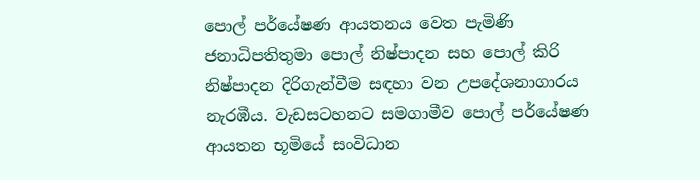පොල් පර්යේෂණ ආයතනය වෙත පැමිණි ජනාධිපතිතුමා පොල් නිෂ්පාදන සහ පොල් කිරි නිෂ්පාදන දිරිගැන්වීම සඳහා වන උපදේශනාගාරය නැරඹීය. වැඩසටහනට සමගාමීව පොල් පර්යේෂණ ආයතන භූමියේ සංවිධාන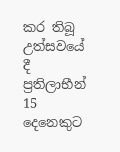කර තිබූ උත්සවයේ දී ප්‍රතිලාභීන් 15 දෙනෙකුට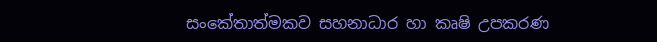සංකේතාත්මකව සහනාධාර හා කෘෂි උපකරණ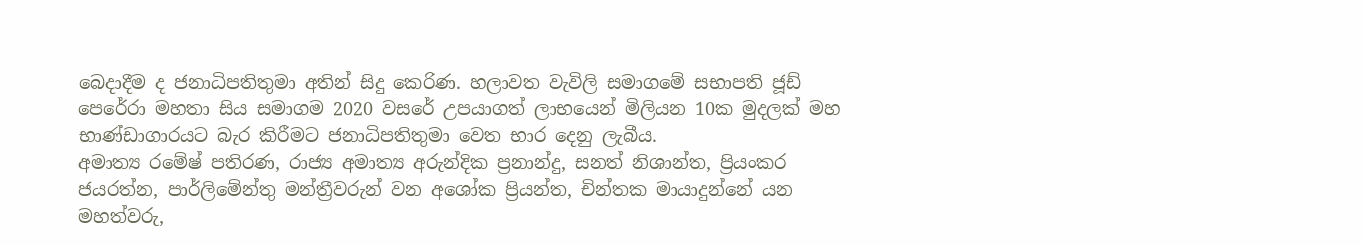බෙදාදීම ද ජනාධිපතිතුමා අතින් සිදු කෙරිණ. හලාවත වැවිලි සමාගමේ සභාපති ජූඩ් පෙරේරා මහතා සිය සමාගම 2020 වසරේ උපයාගත් ලාභයෙන් මිලියන 10ක මුදලක් මහ භාණ්ඩාගාරයට බැර කිරීමට ජනාධිපතිතුමා වෙත භාර දෙනු ලැබීය.
අමාත්‍ය රමේෂ් පතිරණ, රාජ්‍ය අමාත්‍ය අරුන්දික ප්‍රනාන්දු, සනත් නිශාන්ත, ප්‍රියංකර ජයරත්න, පාර්ලිමේන්තු මන්ත්‍රීවරුන් වන අශෝක ප්‍රියන්ත, චින්තක මායාදුන්නේ යන මහත්වරු,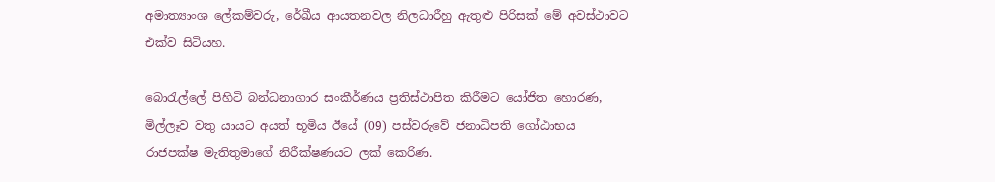අමාත්‍යාංශ ලේකම්වරු, රේඛීය ආයතනවල නිලධාරීහු ඇතුළු පිරිසක් මේ අවස්ථාවට එක්ව සිටියහ.

බොරැල්ලේ පිහිටි බන්ධනාගාර සංකීර්ණය ප්‍රතිස්ථාපිත කිරීමට යෝජිත හොරණ, මිල්ලෑව වතු යායට අයත් භූමිය ඊයේ (09) පස්වරුවේ ජනාධිපති ගෝඨාභය රාජපක්ෂ මැතිතුමාගේ නිරීක්ෂණයට ලක් කෙරිණ.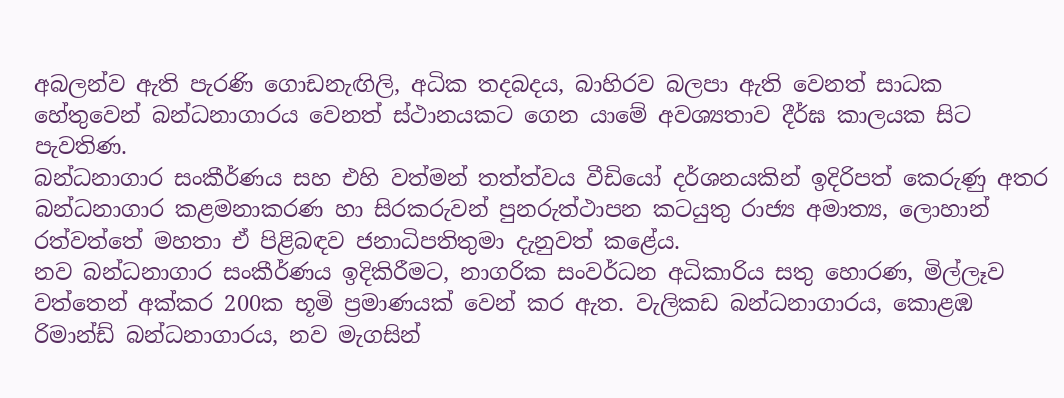අබලන්ව ඇති පැරණි ගොඩනැඟිලි, අධික තදබදය, බාහිරව බලපා ඇති වෙනත් සාධක හේතුවෙන් බන්ධනාගාරය වෙනත් ස්ථානයකට ගෙන යාමේ අවශ්‍යතාව දීර්ඝ කාලයක සිට පැවතිණ.
බන්ධනාගාර සංකීර්ණය සහ එහි වත්මන් තත්ත්වය වීඩියෝ දර්ශනයකින් ඉදිරිපත් කෙරුණු අතර බන්ධනාගාර කළමනාකරණ හා සිරකරුවන් පුනරුත්ථාපන කටයුතු රාජ්‍ය අමාත්‍ය, ලොහාන් රත්වත්තේ මහතා ඒ පිළිබඳව ජනාධිපතිතුමා දැනුවත් කළේය.
නව බන්ධනාගාර සංකීර්ණය ඉදිකිරීමට, නාගරික සංවර්ධන අධිකාරිය සතු හොරණ, මිල්ලෑව වත්තෙන් අක්කර 200ක භූමි ප්‍රමාණයක් වෙන් කර ඇත. වැලිකඩ බන්ධනාගාරය, කොළඹ රිමාන්ඩ් බන්ධනාගාරය, නව මැගසින්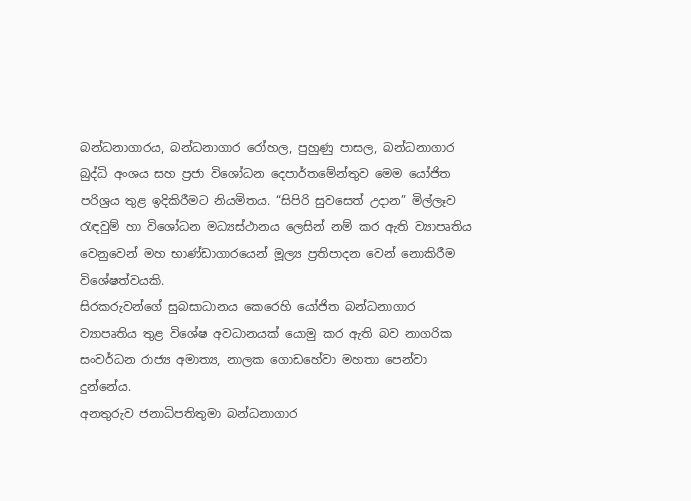බන්ධනාගාරය, බන්ධනාගාර රෝහල, පුහුණු පාසල, බන්ධනාගාර බුද්ධි අංශය සහ ප්‍රජා විශෝධන දෙපාර්තමේන්තුව මෙම යෝජිත පරිශ්‍රය තුළ ඉදිකිරීමට නියමිතය. “සිපිරි සුවසෙත් උදාන” මිල්ලෑව රැඳවුම් හා විශෝධන මධ්‍යස්ථානය ලෙසින් නම් කර ඇති ව්‍යාපෘතිය වෙනුවෙන් මහ භාණ්ඩාගාරයෙන් මූල්‍ය ප්‍රතිපාදන වෙන් නොකිරීම විශේෂත්වයකි.
සිරකරුවන්ගේ සුබසාධානය කෙරෙහි යෝජිත බන්ධනාගාර ව්‍යාපෘතිය තුළ විශේෂ අවධානයක් යොමු කර ඇති බව නාගරික සංවර්ධන රාජ්‍ය අමාත්‍ය, නාලක ගොඩහේවා මහතා පෙන්වා දුන්නේය.
අනතුරුව ජනාධිපතිතුමා බන්ධනාගාර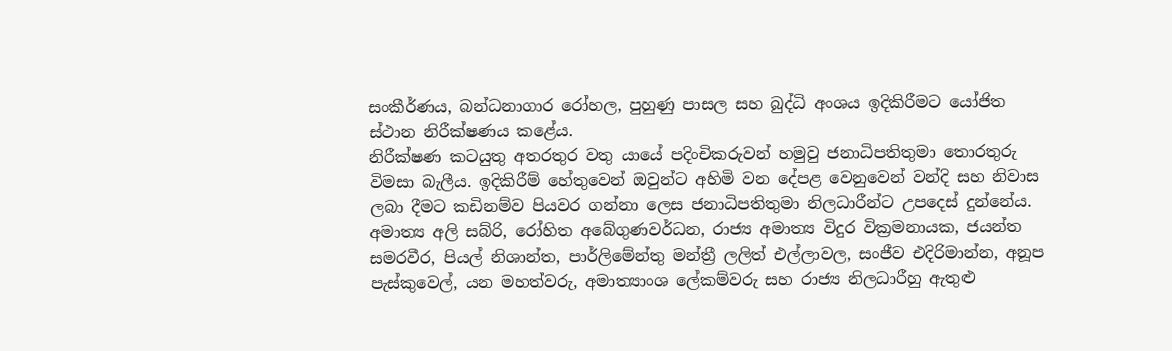සංකීර්ණය, බන්ධනාගාර රෝහල, පුහුණු පාසල සහ බුද්ධි අංශය ඉදිකිරීමට යෝජිත ස්ථාන නිරීක්ෂණය කළේය.
නිරීක්ෂණ කටයුතු අතරතුර වතු යායේ පදිංචිකරුවන් හමුවු ජනාධිපතිතුමා තොරතුරු විමසා බැලීය. ඉදිකිරීම් හේතුවෙන් ඔවුන්ට අහිමි වන දේපළ වෙනුවෙන් වන්දි සහ නිවාස ලබා දීමට කඩිනම්ව පියවර ගන්නා ලෙස ජනාධිපතිතුමා නිලධාරීන්ට උපදෙස් දුන්නේය.
අමාත්‍ය අලි සබ්රි, රෝහිත අබේගුණවර්ධන, රාජ්‍ය අමාත්‍ය විදුර වික්‍රමනායක, ජයන්ත සමරවීර, පියල් නිශාන්ත, පාර්ලිමේන්තු මන්ත්‍රී ලලිත් එල්ලාවල, සංජීව එදිරිමාන්න, අනූප පැස්කුවෙල්, යන මහත්වරු, අමාත්‍යාංශ ලේකම්වරු සහ රාජ්‍ය නිලධාරීහු ඇතුළු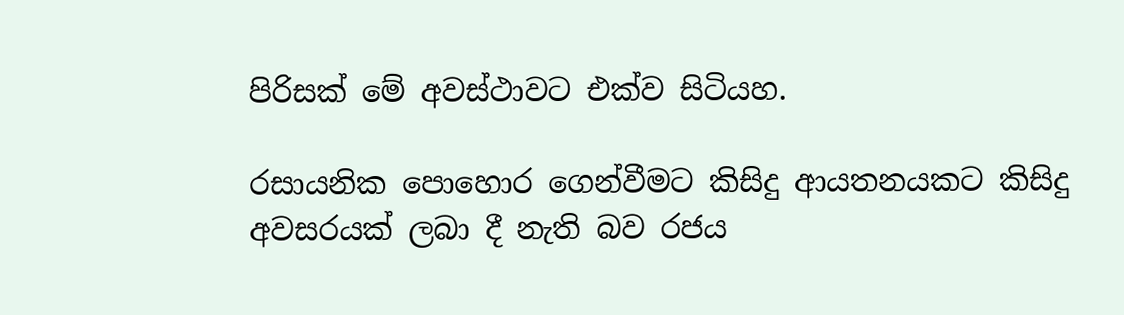පිරිසක් මේ අවස්ථාවට එක්ව සිටියහ.

රසායනික පොහොර ගෙන්වීමට කිසිදු ආයතනයකට කිසිදු අවසරයක් ලබා දී නැති බව රජය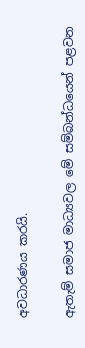අවධාරණය කරයි.

ඇතැම් සමාජ මාධ්‍යවල මේ සම්බන්ධයෙන් පළවන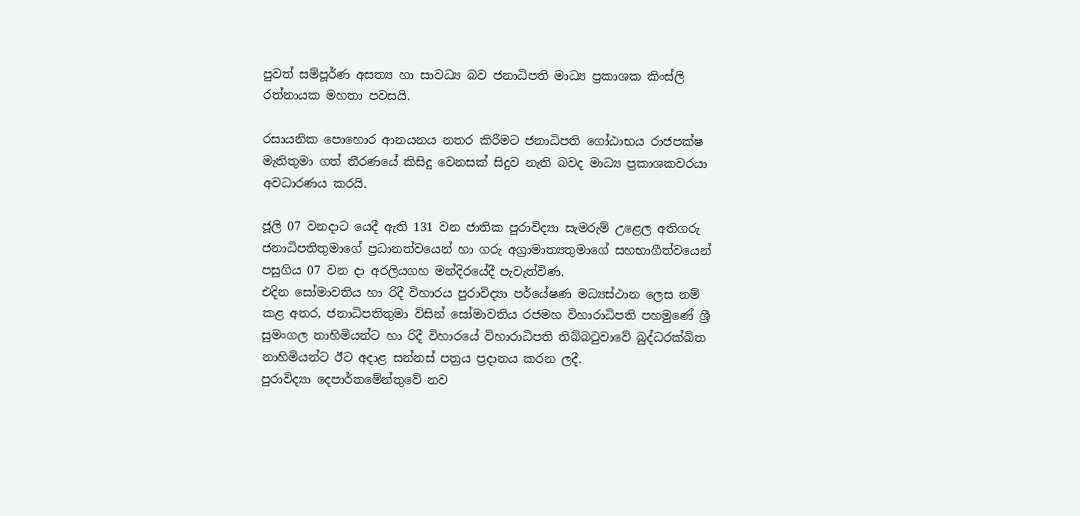පුවත් සම්පූර්ණ අසත්‍ය හා සාවධ්‍ය බව ජනාධිපති මාධ්‍ය ප්‍රකාශක කිංස්ලි රත්නායක මහතා පවසයි.

රසායනික පොහොර ආනයනය නතර කිරීමට ජනාධිපති ගෝඨාභය රාජපක්ෂ මැතිතුමා ගත් තීරණයේ කිසිදු වෙනසක් සිදුව නැති බවද මාධ්‍ය ප්‍රකාශකවරයා අවධාරණය කරයි.

ජූලි 07 වනදාට යෙදී ඇති 131 වන ජාතික පුරාවිද්‍යා සැමරුම් උළෙල අතිගරු ජනාධිපතිතුමාගේ ප්‍රධානත්වයෙන් හා ගරු අග්‍රාමාත්‍යතුමාගේ සහභාගීත්වයෙන් පසුගිය 07 වන දා අරලියගහ මන්දිරයේදී පැවැත්විණ.
එදින සෝමාවතිය හා රිදී විහාරය පුරාවිද්‍යා පර්යේෂණ මධ්‍යස්ථාන ලෙස නම් කළ අතර, ජනාධිපතිතුමා විසින් සෝමාවතිය රජමහ විහාරාධිපති පහමුණේ ශ්‍රී සුමංගල නාහිමියන්ට හා රිදී විහාරයේ විහාරාධිපති තිබ්බටුවාවේ බුද්ධරක්ඛිත නාහිමියන්ට ඊට අදාළ සන්නස් පත්‍රය ප්‍රදානය කරන ලදී.
පුරාවිද්‍යා දෙපාර්තමේන්තුවේ නව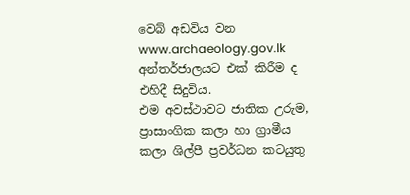වෙබ් අඩවිය වන www.archaeology.gov.lk අන්තර්ජාලයට එක් කිරීම ද එහිදී සිදුවිය.
එම අවස්ථාවට ජාතික උරුම, ප්‍රාසාංගික කලා හා ග්‍රාමීය කලා ශිල්පී ප්‍රවර්ධන කටයුතු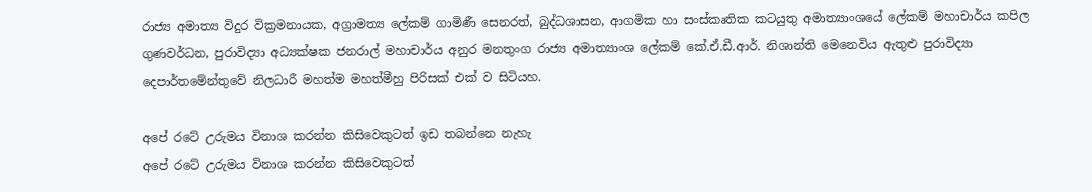රාජ්‍ය අමාත්‍ය විදුර වික්‍රමනායක, අග්‍රාමත්‍ය ලේකම් ගාමිණී සෙනරත්, බුද්ධශාසන, ආගමික හා සංස්කෘතික කටයුතු අමාත්‍යාංශයේ ලේකම් මහාචාර්ය කපිල ගුණවර්ධන, පුරාවිද්‍යා අධ්‍යක්ෂක ජන‍රාල් මහාචාර්ය අනුර මනතුංග රාජ්‍ය අමාත්‍යාංශ ලේකම් කේ.ඒ.ඩී.ආර්. නිශාන්ති මෙනෙවිය ඇතුළු පුරාවිද්‍යා දෙපාර්තමේන්තුවේ නිලධාරී මහත්ම මහත්මීහු පිරිසක් එක් ව සිටියහ.

අපේ රටේ උරුමය විනාශ කරන්න කිසිවෙකුටත් ඉඩ තබන්නෙ නැහැ
අපේ රටේ උරුමය විනාශ කරන්න කිසිවෙකුටත්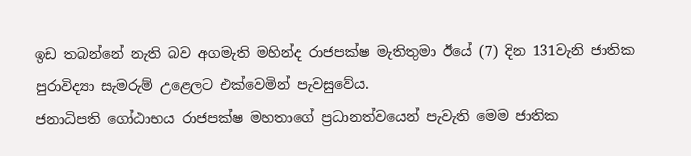ඉඩ තබන්නේ නැති බව අගමැති මහින්ද රාජපක්ෂ මැතිතුමා ඊයේ (7) දින 131වැනි ජාතික පුරාවිද්‍යා සැමරුම් උළෙලට එක්වෙමින් පැවසුවේය.
ජනාධිපති ගෝඨාභය රාජපක්ෂ මහතාගේ ප්‍රධානත්වයෙන් පැවැති මෙම ජාතික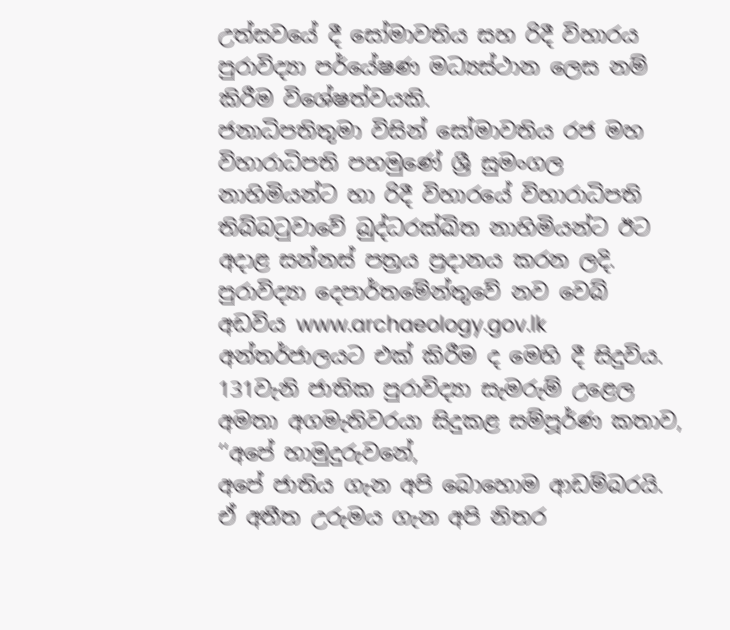උත්සවයේ දී සෝමාවතිය සහ රිදී විහාරය පුරාවිද්‍යා පර්යේෂණ මධ්‍යස්ථාන ලෙස නම් කිරීම විශේෂත්වයකි.
ජනාධිපතිතුමා විසින් සෝමාවතිය රජ මහ විහාරාධිපති පහමුණේ ශ්‍රී සුමංගල නාහිමියන්ට හා රිදී විහාරයේ විහාරාධිපති තිබ්බටුවාවේ බුද්ධරක්ඛිත නාහිමියන්ට ඊට අදාළ සන්නස් පත්‍රය ප්‍රදානය කරන ලදි. පුරාවිද්‍යා දෙපාර්තමේන්තුවේ නව වෙබ් අඩවිය www.archaeology.gov.lk අන්තර්ජාලයට එක් කිරීම ද මෙහි දී සිදුවිය.
131වැනි ජාතික පුරාවිද්‍යා සැමරුම් උළෙල අමතා අගමැතිවරයා සිදුකළ සම්පූර්ණ කතාව,
‘‘අපේ හාමුදුරුවනේ,
අපේ ජාතිය ගැන අපි බොහොම ආඩම්බරයි. ඒ අතීත උරුමය ගැන අපි නිතර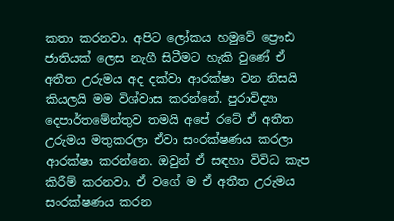කතා කරනවා. අපිට ලෝකය හමුවේ ප්‍රෞඪ ජාතියක් ලෙස නැගී සිටීමට හැකි වුණේ ඒ අතීත උරුමය අද දක්වා ආරක්ෂා වන නිසයි කියලයි මම විශ්වාස කරන්නේ. පුරාවිද්‍යා දෙපාර්තමේන්තුව තමයි අපේ රටේ ඒ අතීත උරුමය මතුකරලා ඒවා සංරක්ෂණය කරලා ආරක්ෂා කරන්නෙ. ඔවුන් ඒ සඳහා විවිධ කැප කිරීම් කරනවා. ඒ වගේ ම ඒ අතීත උරුමය සංරක්ෂණය කරන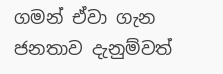ගමන් ඒවා ගැන ජනතාව දැනුම්වත්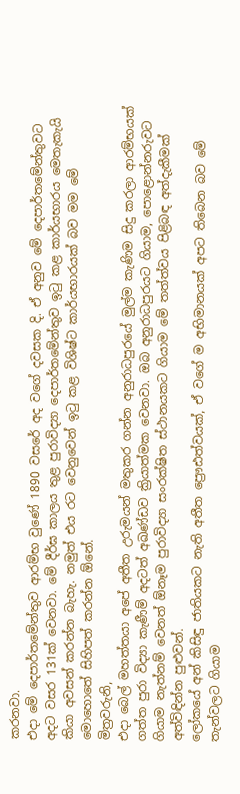කරනවා.
එදා මේ දෙපාර්තමේන්තුව ආරම්භ වුණේ 1890 වසරේ අද වගේ දවසක දි. ඒ අනුව මේ දෙපාර්තමේන්තුවට අදට වසර 131ක් වෙනවා. මේ දීර්ඝ කාලය තුළ පුරාවිද්‍යා දෙපාර්තමේන්තුව ඉටු කළ කාර්යභාරය මෙතැකැයි කියා අවසන් කරන්න බැහැ. නමුත් එය රට වෙනුවෙන් ඉටු කළ විශිෂ්ට කාර්යභාරයක් බව මම මේ මොහොතේ සිහිපත් කරන්න ඕනේ.
මිත්‍රවරුනි,
එදා බෙල් මහත්තයා අපේ අතීත උරුමයන් මතුකර ගන්න අනුරාධපුරයේ මුල්ම කැණිම සිදු කරලා ආරම්භයක් ගත්ත පුරා විද්‍යා කැණීම් අදටත් අඛණ්ඩව ක්‍රියාත්මක වෙනවා. ඔබ අනුරාධපුරයට ගියාම, පොළොන්නරුවට ගියාම නැත්නම් වෙනත් ඕනෑම පුරාවිද්‍යා සංරක්ෂිත ස්ථානයකට ගියාම මේ තත්ත්වය පිළිබඳ අත්දැකීමක් අත්විඳින්න පුළුවන්.
ලෝකයේ අන් කිසිඳු ජාතියකට නැති අතීත ප්‍රෞඪත්වයක්, ඒ වගේ ම අභිමානයක් අපට තිබෙන බව මේ තැන්වලට ගියාම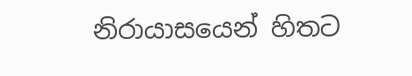නිරායාසයෙන් හිතට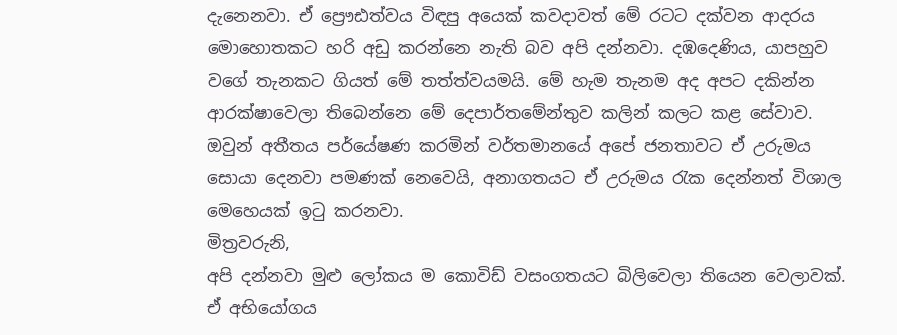දැනෙනවා. ඒ ප්‍රෞඪත්වය විඳපු අයෙක් කවදාවත් මේ රටට දක්වන ආදරය මොහොතකට හරි අඩු කරන්නෙ නැති බව අපි දන්නවා. දඹදෙණිය, යාපහුව වගේ තැනකට ගියත් මේ තත්ත්වයමයි. මේ හැම තැනම අද අපට දකින්න ආරක්ෂාවෙලා තිබෙන්නෙ මේ දෙපාර්තමේන්තුව කලින් කලට කළ සේවාව. ඔවුන් අතීතය පර්යේෂණ කරමින් වර්තමානයේ අපේ ජනතාවට ඒ උරුමය සොයා දෙනවා පමණක් නෙවෙයි, අනාගතයට ඒ උරුමය රැක දෙන්නත් විශාල මෙහෙයක් ඉටු කරනවා.
මිත්‍රවරුනි,
අපි දන්නවා මුළු ලෝකය ම කොවිඩ් වසංගතයට බිලිවෙලා තියෙන වෙලාවක්. ඒ අභියෝගය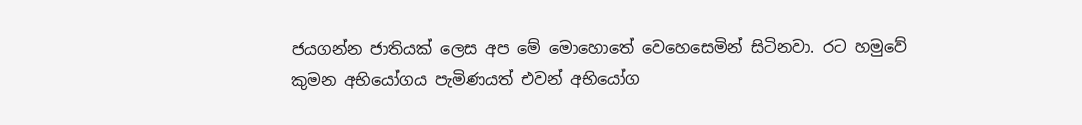ජයගන්න ජාතියක් ලෙස අප මේ මොහොතේ වෙහෙසෙමින් සිටිනවා. රට හමුවේ කුමන අභියෝගය පැමිණයත් එවන් අභියෝග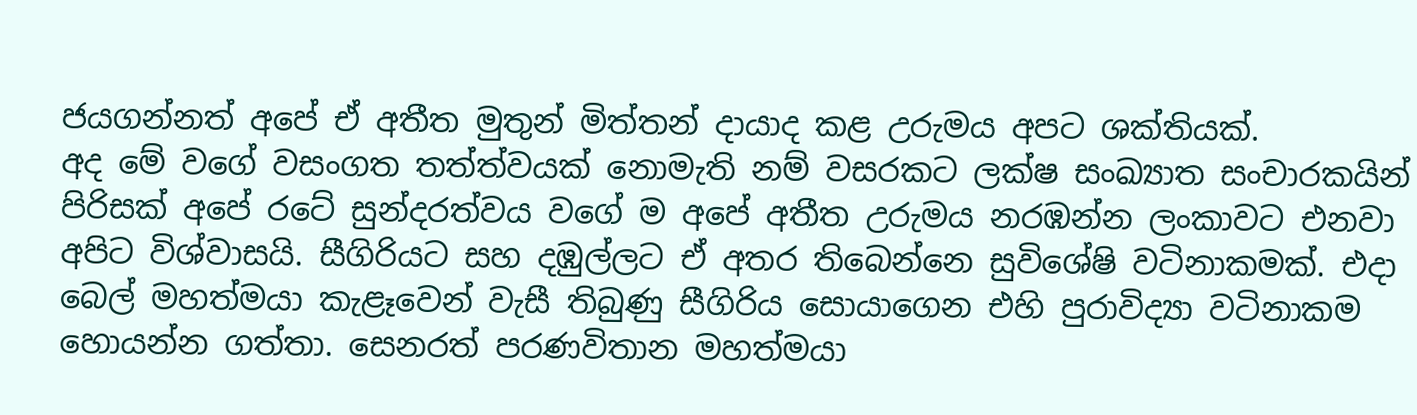ජයගන්නත් අපේ ඒ අතීත මුතුන් මිත්තන් දායාද කළ උරුමය අපට ශක්තියක්.
අද මේ වගේ වසංගත තත්ත්වයක් නොමැති නම් වසරකට ලක්ෂ සංඛ්‍යාත සංචාරකයින් පිරිසක් අපේ රටේ සුන්දරත්වය වගේ ම අපේ අතීත උරුමය නරඹන්න ලංකාවට එනවා අපිට විශ්වාසයි. සීගිරියට සහ දඹුල්ලට ඒ අතර තිබෙන්නෙ සුවිශේෂි වටිනාකමක්. එදා බෙල් මහත්මයා කැළෑවෙන් වැසී තිබුණු සීගිරිය සොයාගෙන එහි පුරාවිද්‍යා වටිනාකම හොයන්න ගත්තා. සෙනරත් පරණවිතාන මහත්මයා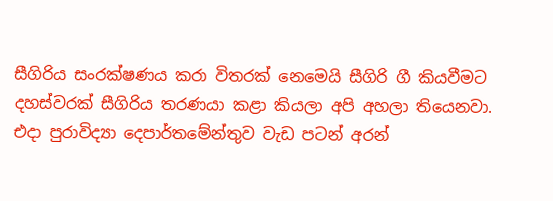සීගිරිය සංරක්ෂණය කරා විතරක් නෙමෙයි සීගිරි ගී කියවීමට දහස්වරක් සීගිරිය තරණයා කළා කියලා අපි අහලා තියෙනවා.
එදා පුරාවිද්‍යා දෙපාර්තමේන්තුව වැඩ පටන් අරන්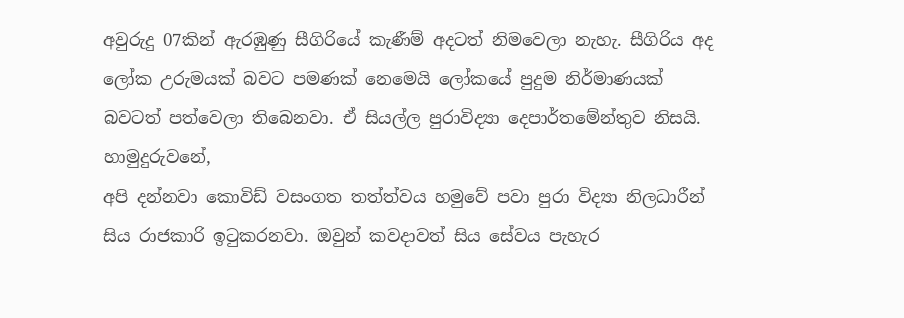අවුරුදු 07කින් ඇරඹුණු සීගිරියේ කැණීම් අදටත් නිමවෙලා නැහැ. සීගිරිය අද ලෝක උරුමයක් බවට පමණක් නෙමෙයි ලෝකයේ පුදුම නිර්මාණයක් බවටත් පත්වෙලා තිබෙනවා. ඒ සියල්ල පුරාවිද්‍යා දෙපාර්තමේන්තුව නිසයි.
හාමුදුරුවනේ,
අපි දන්නවා කොවිඩ් වසංගත තත්ත්වය හමුවේ පවා පුරා විද්‍යා නිලධාරීන් සිය රාජකාරි ඉටුකරනවා. ඔවුන් කවදාවත් සිය සේවය පැහැර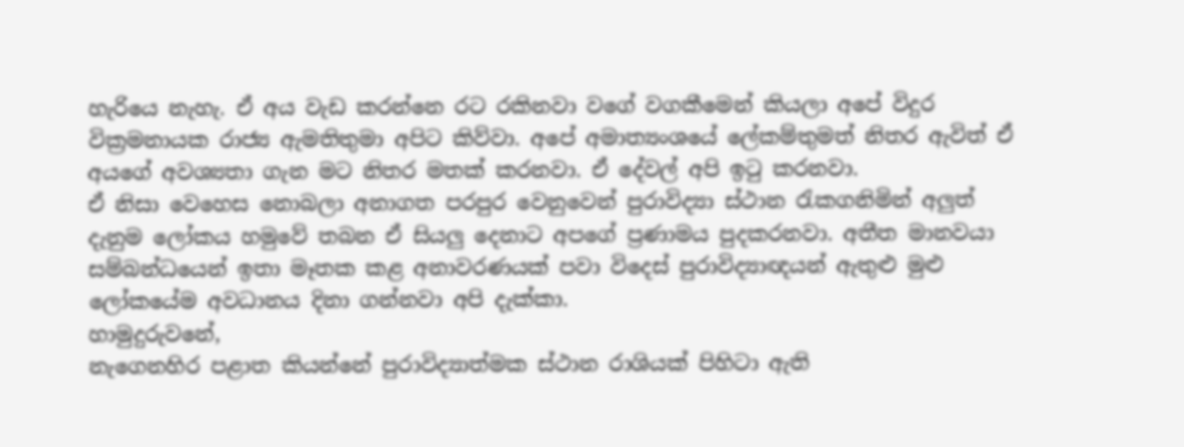හැරියෙ නැහැ. ඒ අය වැඩ කරන්නෙ රට රකිනවා වගේ වගකීමෙන් කියලා අපේ විදුර වික්‍රමනායක රාජ්‍ය ඇමතිතුමා අපිට කිව්වා. අපේ අමාත්‍යංශයේ ලේකම්තුමත් නිතර ඇවිත් ඒ අයගේ අවශ්‍යතා ගැන මට නිතර මතක් කරනවා. ඒ දේවල් අපි ඉටු කරනවා.
ඒ නිසා වෙහෙස නොබලා අනාගත පරපුර වෙනුවෙන් පුරාවිද්‍යා ස්ථාන රැකගනිමින් අලුත් දැනුම ලෝකය හමුවේ තබන ඒ සියලු දෙනාට අපගේ ප්‍රණාමය පුදකරනවා. අතීත මානවයා සම්බන්ධයෙන් ඉතා මෑතක කළ අනාවරණයක් පවා විදෙස් පුරාවිද්‍යාඥයන් ඇතුළු මුළු ලෝකයේම අවධානය දිනා ගන්නවා අපි දැක්කා.
හාමුදුරුවනේ,
නැගෙනහිර පළාත කියන්නේ පුරාවිද්‍යාත්මක ස්ථාන රාශියක් පිහිටා ඇති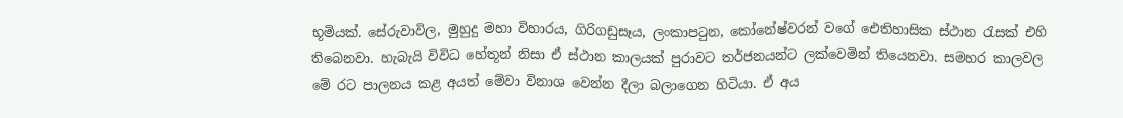භූමියක්. සේරුවාවිල, මුහුදු මහා විහාරය, ගිරිගඩුසෑය, ලංකාපටුන, කෝනේෂ්වරන් වගේ ඓතිහාසික ස්ථාන රැසක් එහි තිබෙනවා. හැබැයි විවිධ හේතූන් නිසා ඒ ස්ථාන කාලයක් පුරාවට තර්ජනයන්ට ලක්වෙමින් තියෙනවා. සමහර කාලවල මේ රට පාලනය කළ අයත් මේවා විනාශ වෙන්න දීලා බලාගෙන හිටියා. ඒ අය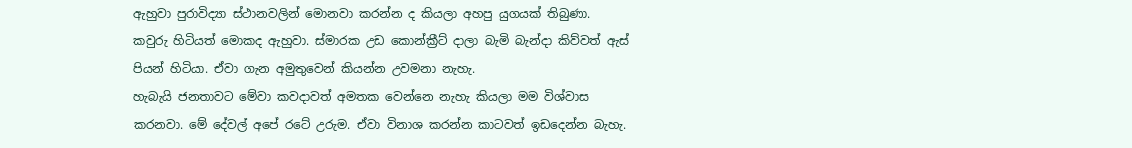ඇහුවා පුරාවිද්‍යා ස්ථානවලින් මොනවා කරන්න ද කියලා අහපු යුගයක් තිබුණා. කවුරු හිටියත් මොකද ඇහුවා. ස්මාරක උඩ කොන්ක්‍රීට් දාලා බැමි බැන්දා කිව්වත් ඇස් පියන් හිටියා. ඒවා ගැන අමුතුවෙන් කියන්න උවමනා නැහැ.
හැබැයි ජනතාවට මේවා කවදාවත් අමතක වෙන්නෙ නැහැ කියලා මම විශ්වාස කරනවා. මේ දේවල් අපේ රටේ උරුම. ඒවා විනාශ කරන්න කාටවත් ඉඩදෙන්න බැහැ.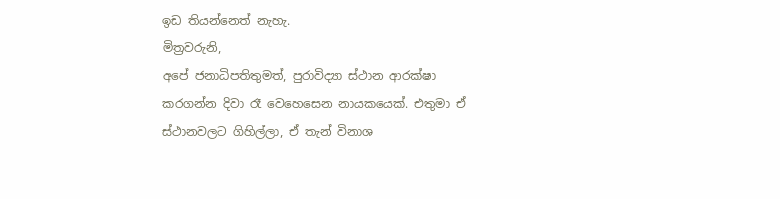ඉඩ තියන්නෙත් නැහැ.
මිත්‍රවරුනි,
අපේ ජනාධිපතිතුමත්, පුරාවිද්‍යා ස්ථාන ආරක්ෂා කරගන්න දිවා රෑ වෙහෙසෙන නායකයෙක්. එතුමා ඒ ස්ථානවලට ගිහිල්ලා, ඒ තැන් විනාශ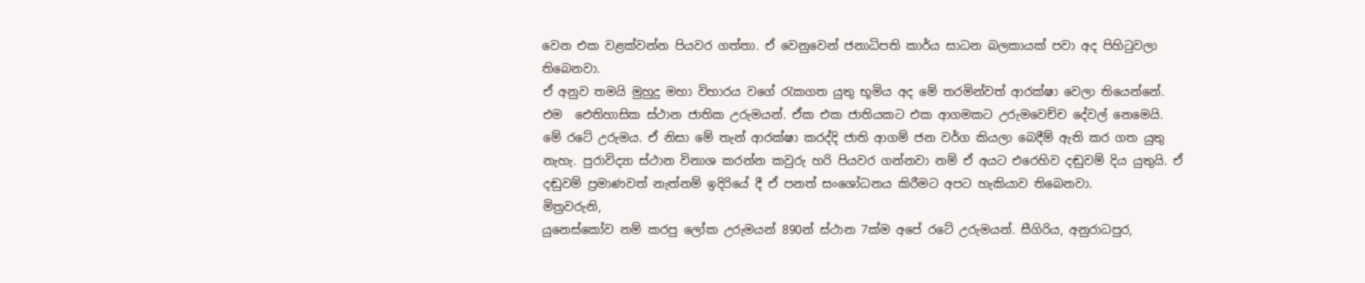වෙන එක වළක්වන්න පියවර ගත්තා. ඒ වෙනුවෙන් ජනාධිපති කාර්ය සාධන බලකායක් පවා අද පිහිටුවලා තිබෙනවා.
ඒ අනුව තමයි මුහුදු මහා විහාරය වගේ රැකගත යුතු භූමිය අද මේ තරමින්වත් ආරක්ෂා වෙලා තියෙන්නේ. එම ‌ ඓතිහාසික ස්ථාන ජාතික උරුමයන්. ඒක එක ජාතියකට එක ආගමකට උරුමවෙච්ච දේවල් නෙමෙයි. මේ රටේ උරුමය. ඒ නිසා මේ තැන් ආරක්ෂා කරද්දි ජාති ආගම් ජන වර්ග කියලා බෙදීම් ඇති කර ගත යුතු නැහැ. පුරාවිද්‍යා ස්ථාන විනාශ කරන්න කවුරු හරි පියවර ගන්නවා නම් ඒ අයට එරෙහිව දඬුවම් දිය යුතුයි. ඒ දඬුවම් ප්‍රමාණවත් නැත්නම් ඉදිරියේ දී ඒ පනත් සංශෝධනය කිරීමට අපට හැකියාව තිබෙනවා.
මිත්‍රවරුනි,
යුනෙස්කෝව නම් කරපු ලෝක උරුමයන් 890න් ස්ථාන 7ක්ම අපේ රටේ උරුමයන්. සීගිරිය, අනුරාධපුර,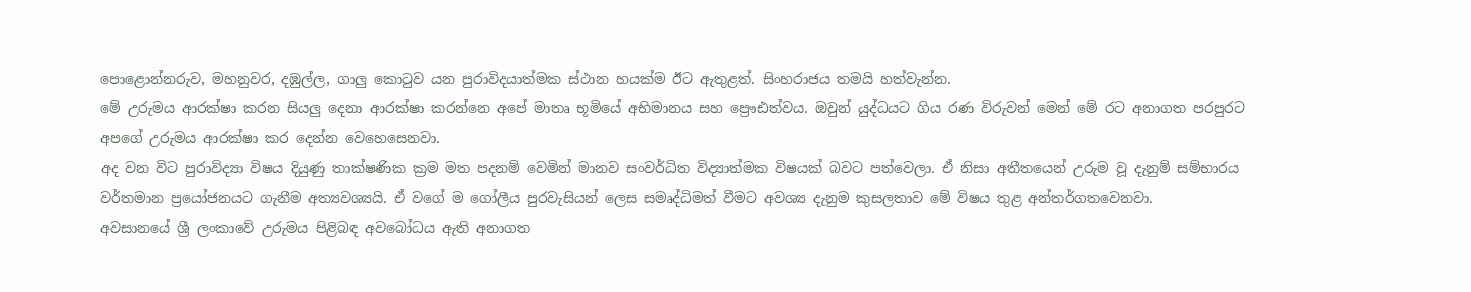පොළොන්නරුව, මහනුවර, දඹුල්ල, ගාලු කොටුව යන පුරාවිදයාත්මක ස්ථාන හයක්ම ඊට ඇතුළත්. සිංහරාජය තමයි හත්වැන්න.
මේ උරුමය ආරක්ෂා කරන සියලු දෙනා ආරක්ෂා කරන්නෙ අපේ මාතෘ භූමියේ අභිමානය සහ ප්‍රෞඪත්වය. ඔවුන් යුද්ධයට ගිය රණ විරුවන් මෙන් මේ රට අනාගත පරපුරට අපගේ උරුමය ආරක්ෂා කර දෙන්න වෙහෙසෙනවා.
අද වන විට පුරාවිද්‍යා විෂය දියුණු තාක්ෂණික ක්‍රම මත පදනම් වෙමින් මානව සංවර්ධිත විද්‍යාත්මක විෂයක් බවට පත්වෙලා. ඒ නිසා අතීතයෙන් උරුම වූ දැනුම් සම්භාරය වර්තමාන ප්‍රයෝජනයට ගැනීම අත්‍යවශ්‍යයි. ඒ වගේ ම ගෝලීය පුරවැසියන් ලෙස සමෘද්ධිමත් වීමට අවශ්‍ය දැනුම කුසලතාව මේ විෂය තුළ අන්තර්ගතවෙනවා.
අවසානයේ ශ්‍රී ලංකාවේ උරුමය පිළිබඳ අවබෝධය ඇති අනාගත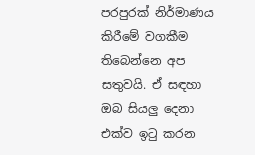පරපුරක් නිර්මාණය කිරීමේ වගකීම තිබෙන්නෙ අප සතුවයි. ඒ සඳහා ඔබ සියලු දෙනා එක්ව ඉටු කරන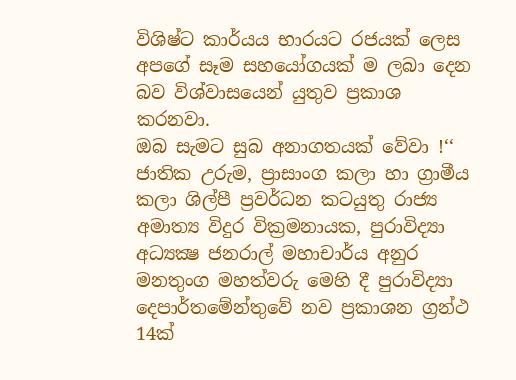විශිෂ්ට කාර්යය භාරයට රජයක් ලෙස අපගේ සෑම සහයෝගයක් ම ලබා දෙන බව විශ්වාසයෙන් යුතුව ප්‍රකාශ කරනවා.
ඔබ සැමට සුබ අනාගතයක් වේවා !‘‘
ජාතික උරුම, ප්‍රාසාංග කලා හා ග්‍රාමීය කලා ශිල්පී ප්‍රවර්ධන කටයුතු රාජ්‍ය අමාත්‍ය විදුර වික්‍රමනායක, පුරාවිද්‍යා අධ්‍යක්‍ෂ ජනරාල් මහාචාර්ය අනුර මනතුංග මහත්වරු මෙහි දී පුරාවිද්‍යා දෙපාර්තමේන්තුවේ නව ප්‍රකාශන ග්‍රන්ථ 14ක්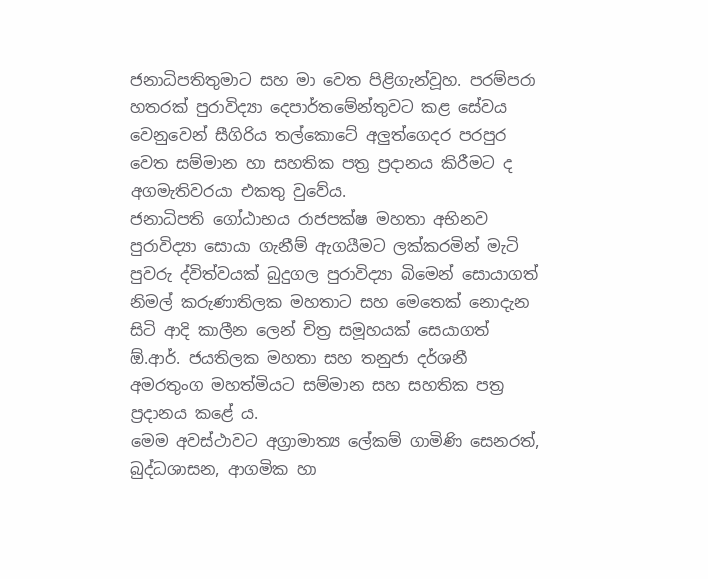ජනාධිපතිතුමාට සහ මා වෙත පිළිගැන්වූහ. පරම්පරා හතරක් පුරාවිද්‍යා දෙපාර්තමේන්තුවට කළ සේවය වෙනුවෙන් සීගිරිය තල්කොටේ අලුත්ගෙදර පරපුර වෙත සම්මාන හා සහතික පත්‍ර ප්‍රදානය කිරීමට ද අගමැතිවරයා එකතු වුවේය.
ජනාධිපති ගෝඨාභය රාජපක්ෂ මහතා අභිනව පුරාවිද්‍යා සොයා ගැනීම් ඇගයීමට ලක්කරමින් මැටි පුවරු ද්විත්වයක් බුදුගල පුරාවිද්‍යා බිමෙන් සොයාගත් නිමල් කරුණාතිලක මහතාට සහ මෙතෙක් නොදැන සිටි ආදි කාලීන ලෙන් චිත්‍ර සමූහයක් සෙයාගත් ඕ.ආර්. ජයතිලක මහතා සහ තනුජා දර්ශනී අමරතුංග මහත්මියට සම්මාන සහ සහතික පත්‍ර ප්‍රදානය කළේ ය.
මෙම අවස්ථාවට අග්‍රාමාත්‍ය ලේකම් ගාමිණි සෙනරත්, බුද්ධශාසන, ආගමික හා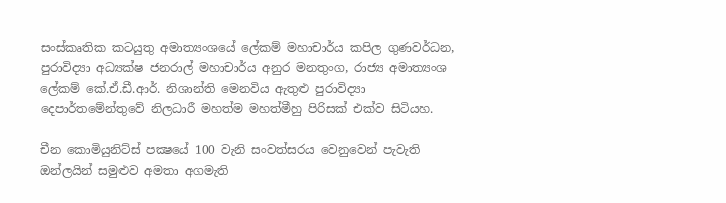සංස්කෘතික කටයුතු අමාත්‍යංශයේ ලේකම් මහාචාර්ය කපිල ගුණවර්ධන, පුරාවිද්‍යා අධ්‍යක්ෂ ජනරාල් මහාචාර්ය අනුර මනතුංග, රාජ්‍ය අමාත්‍යංශ ලේකම් කේ.ඒ.ඩී.ආර්. නිශාන්ති මෙනවිය ඇතුළු පුරාවිද්‍යා දෙපාර්තමේන්තුවේ නිලධාරී මහත්ම මහත්මීහු පිරිසක් එක්ව සිටියහ.

චීන කොමියුනිට්ස් පක්‍ෂයේ 100 වැනි සංවත්සරය වෙනුවෙන් පැවැති ඔන්ලයින් සමුළුව අමතා අගමැති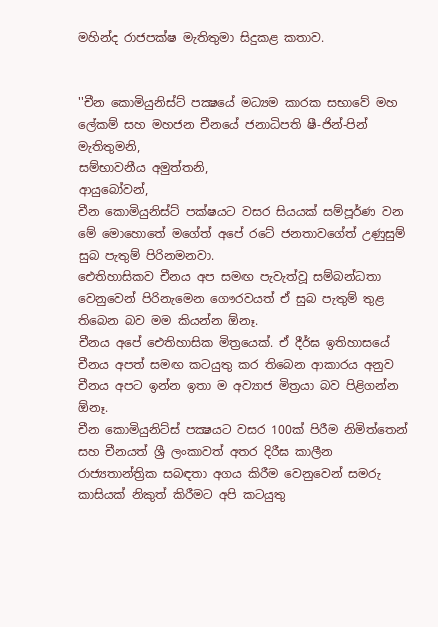මහින්ද රාජපක්ෂ මැතිතුමා සිදුකළ කතාව.


''චීන කොමියුනිස්ට් පක්‍ෂයේ මධ්‍යම කාරක සභාවේ මහ ලේකම් සහ මහජන චීනයේ ජනාධිපති ෂී-ජින්-පින් මැතිතුමනි,
සම්භාවනීය අමුත්තනි,
ආයුබෝවන්,
චීන කොමියුනිස්ට් පක්ෂයට වසර සියයක් සම්පූර්ණ වන මේ මොහොතේ මගේත් අපේ රටේ ජනතාවගේත් උණුසුම් සුබ පැතුම් පිරිනමනවා.
ඓතිහාසිකව චීනය අප සමඟ පැවැත්වූ සම්බන්ධතා වෙනුවෙන් පිරිනැමෙන ගෞරවයත් ඒ සුබ පැතුම් තුළ තිබෙන බව මම කියන්න ඕනෑ.
චීනය අපේ ඓතිහාසික මිත්‍රයෙක්. ඒ දීර්ඝ ඉතිහාසයේ චීනය අපත් සමඟ කටයුතු කර තිබෙන ආකාරය අනුව චීනය අපට ඉන්න ඉතා ම අව්‍යාජ මිත්‍රයා බව පිළිගන්න ඕනෑ.
චීන කොමියුනිට්ස් පක්‍ෂයට වසර 100ක් පිරීම නිමිත්තෙන් සහ චීනයත් ශ්‍රී ලංකාවත් අතර දිරීඝ කාලීන රාජ්‍යතාන්ත්‍රික සබඳතා අගය කිරීම වෙනුවෙන් සමරු කාසියක් නිකුත් කිරීමට අපි කටයුතු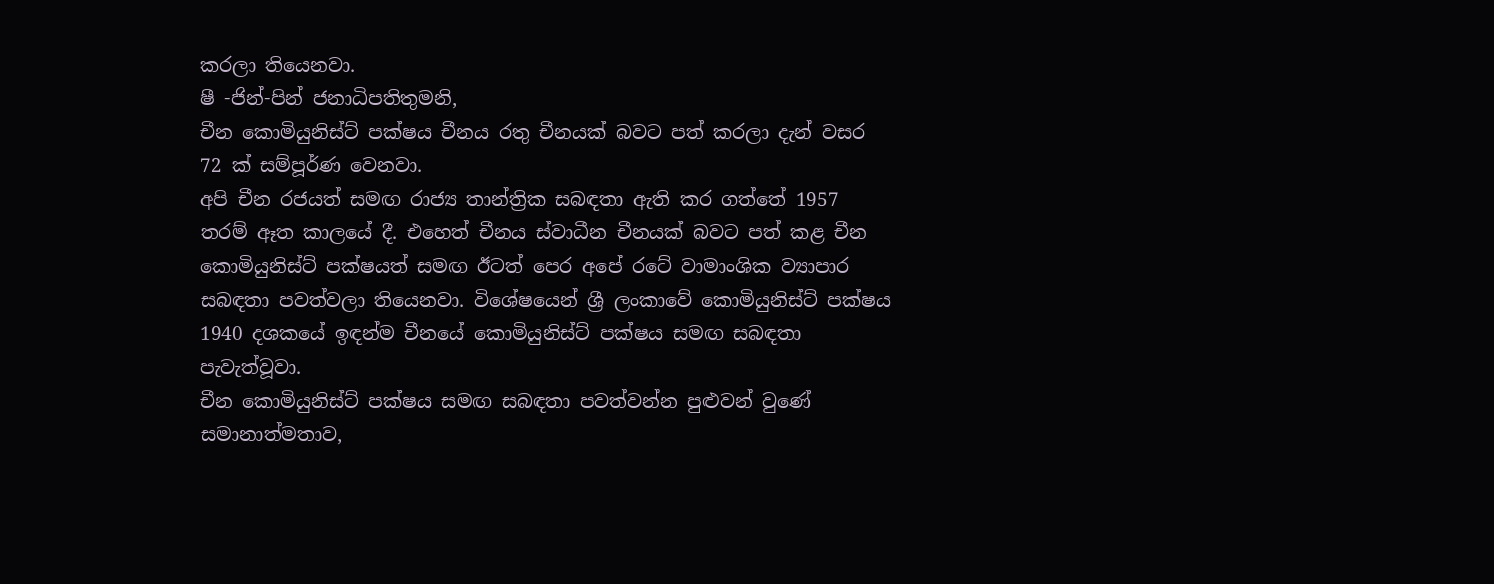කරලා තියෙනවා.
ෂී -ජින්-පින් ජනාධිපතිතුමනි,
චීන කොමියුනිස්ට් පක්ෂය චීනය රතු චීනයක් බවට පත් කරලා දැන් වසර 72 ක් සම්පූර්ණ වෙනවා.
අපි චීන රජයත් සමඟ රාජ්‍ය තාන්ත්‍රික සබඳතා ඇති කර ගත්තේ 1957 තරම් ඈත කාලයේ දී. එහෙත් චීනය ස්වාධීන චීනයක් බවට පත් කළ චීන කොමියුනිස්ට් පක්ෂයත් සමඟ ඊටත් පෙර අපේ රටේ වාමාංශික ව්‍යාපාර සබඳතා පවත්වලා තියෙනවා. විශේෂයෙන් ශ්‍රී ලංකාවේ කොමියුනිස්ට් පක්ෂය 1940 දශකයේ ඉඳන්ම චීනයේ කොමියුනිස්ට් පක්ෂය සමඟ සබඳතා පැවැත්වූවා.
චීන කොමියුනිස්ට් පක්ෂය සමඟ සබඳතා පවත්වන්න පුළුවන් වුණේ සමානාත්මතාව,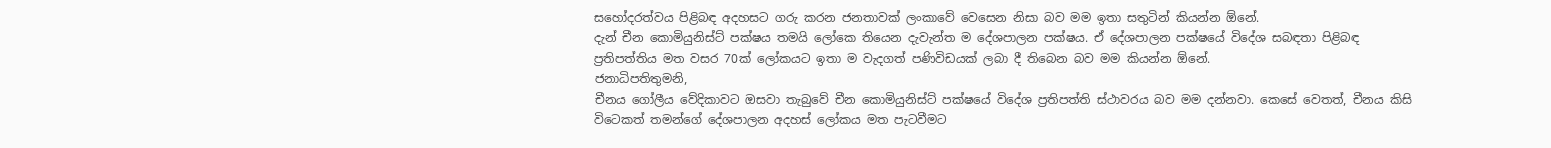සහෝදරත්වය පිළිබඳ අදහසට ගරු කරන ජනතාවක් ලංකාවේ වෙසෙන නිසා බව මම ඉතා සතුටින් කියන්න ඕනේ.
දැන් චීන කොමියුනිස්ට් පක්ෂය තමයි ලෝකෙ තියෙන දැවැන්ත ම දේශපාලන පක්ෂය. ඒ දේශපාලන පක්ෂයේ විදේශ සබඳතා පිළිබඳ ප්‍රතිපත්තිය මත වසර 70ක් ලෝකයට ඉතා ම වැදගත් පණිවිඩයක් ලබා දී තිබෙන බව මම කියන්න ඕනේ.
ජනාධිපතිතුමනි,
චීනය ගෝලීය වේදිකාවට ඔසවා තැබුවේ චීන කොමියුනිස්ට් පක්ෂයේ විදේශ ප්‍රතිපත්ති ස්ථාවරය බව මම දන්නවා. කෙසේ වෙතත්, චීනය කිසි විටෙකත් තමන්ගේ දේශපාලන අදහස් ලෝකය මත පැටවීමට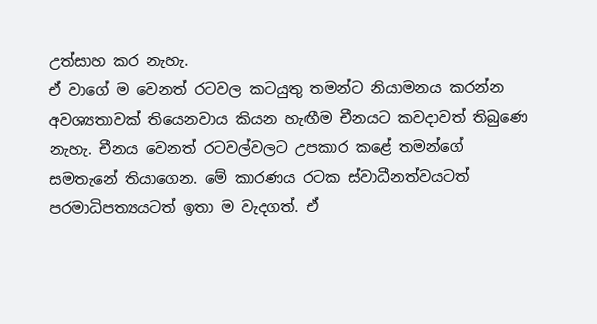උත්සාහ කර නැහැ.
ඒ වාගේ ම වෙනත් රටවල කටයුතු තමන්ට නියාමනය කරන්න අවශ්‍යතාවක් තියෙනවාය කියන හැඟීම චීනයට කවදාවත් තිබුණෙ නැහැ. චීනය වෙනත් රටවල්වලට උපකාර කළේ තමන්ගේ සමතැනේ තියාගෙන. මේ කාරණය රටක ස්වාධීනත්වයටත් පරමාධිපත්‍යයටත් ඉතා ම වැදගත්. ඒ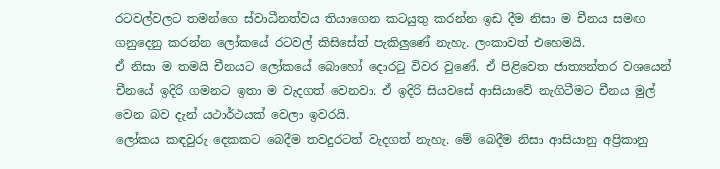රටවල්වලට තමන්ගෙ ස්වාධීනත්වය තියාගෙන කටයුතු කරන්න ඉඩ දීම නිසා ම චීනය සමඟ ගනුදෙනු කරන්න ලෝකයේ රටවල් කිසිසේත් පැකිලුණේ නැහැ. ලංකාවත් එහෙමයි.
ඒ නිසා ම තමයි චීනයට ලෝකයේ බොහෝ දොරටු විවර වුණේ. ඒ පිළිවෙත ජාත්‍යන්තර වශයෙන් චීනයේ ඉදිරි ගමනට ඉතා ම වැදගත් වෙනවා. ඒ ඉදිරි සියවසේ ආසියාවේ නැගිටීමට චීනය මුල් වෙන බව දැන් යථාර්ථයක් වෙලා ඉවරයි.
ලෝකය කඳවුරු දෙකකට බෙදීම තවදුරටත් වැදගත් නැහැ. මේ බෙදීම නිසා ආසියානු අප්‍රිකානු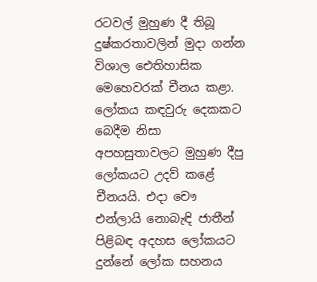රටවල් මුහුණ දී තිබූ දුෂ්කරතාවලින් මුදා ගන්න විශාල ඓතිහාසික මෙහෙවරක් චීනය කළා. ලෝකය කඳවුරු දෙකකට බෙදීම නිසා අපහසුතාවලට මුහුණ දීපු ලෝකයට උදව් කළේ චීනයයි. එදා චෞ එන්ලායි නොබැඳි ජාතීන් පිළිබඳ අදහස ලෝකයට දුන්නේ ලෝක සහනය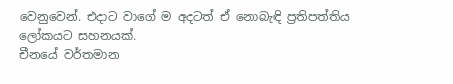වෙනුවෙන්. එදාට වාගේ ම අදටත් ඒ නොබැඳි ප්‍රතිපත්තිය ලෝකයට සහනයක්.
චීනයේ වර්තමාන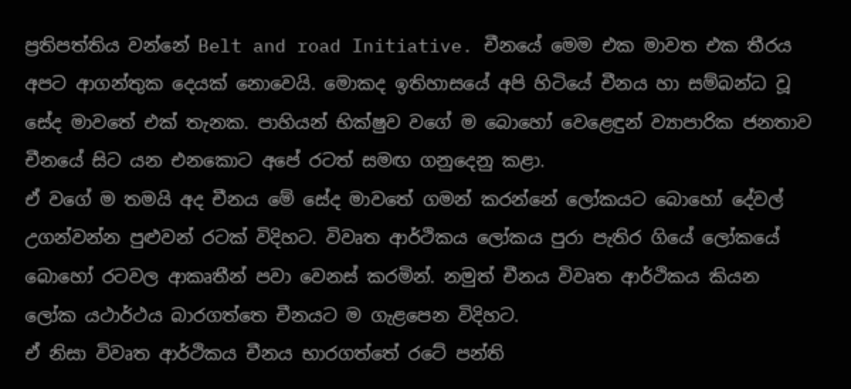ප්‍රතිපත්තිය වන්නේ Belt and road Initiative. චීනයේ මෙම එක මාවත එක තීරය අපට ආගන්තුක දෙයක් නොවෙයි. මොකද ඉතිහාසයේ අපි හිටියේ චීනය හා සම්බන්ධ වූ සේද මාවතේ එක් තැනක. පාහියන් භික්ෂුව වගේ ම බොහෝ වෙළෙඳුන් ව්‍යාපාරික ජනතාව චීනයේ සිට යන එනකොට අපේ රටත් සමඟ ගනුදෙනු කළා.
ඒ වගේ ම තමයි අද චීනය මේ සේද මාවතේ ගමන් කරන්නේ ලෝකයට බොහෝ දේවල් උගන්වන්න පුළුවන් රටක් විදිහට. විවෘත ආර්ථිකය ලෝකය පුරා පැතිර ගියේ ලෝකයේ බොහෝ රටවල ආකෘතීන් පවා වෙනස් කරමින්. නමුත් චීනය විවෘත ආර්ථිකය කියන ලෝක යථාර්ථය බාරගත්තෙ චීනයට ම ගැළපෙන විදිහට.
ඒ නිසා විවෘත ආර්ථිකය චීනය භාරගත්තේ රටේ පන්ති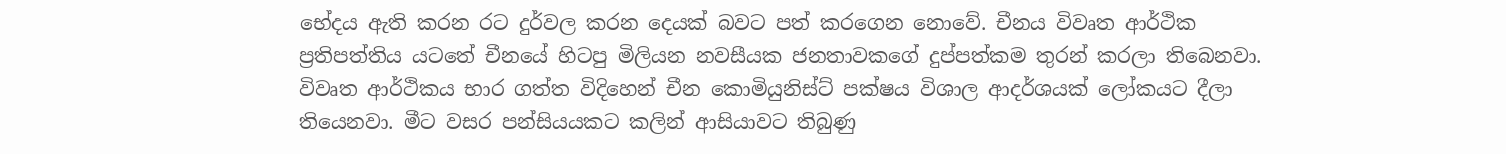භේදය ඇති කරන රට දුර්වල කරන දෙයක් බවට පත් කරගෙන නොවේ. චීනය විවෘත ආර්ථික ප්‍රතිපත්තිය යටතේ චීනයේ හිටපු මිලියන නවසීයක ජනතාවකගේ දුප්පත්කම තුරන් කරලා තිබෙනවා. විවෘත ආර්ථිකය භාර ගත්ත විදිහෙන් චීන කොමියුනිස්ට් පක්ෂය විශාල ආදර්ශයක් ලෝකයට දීලා තියෙනවා. මීට වසර පන්සියයකට කලින් ආසියාවට තිබුණු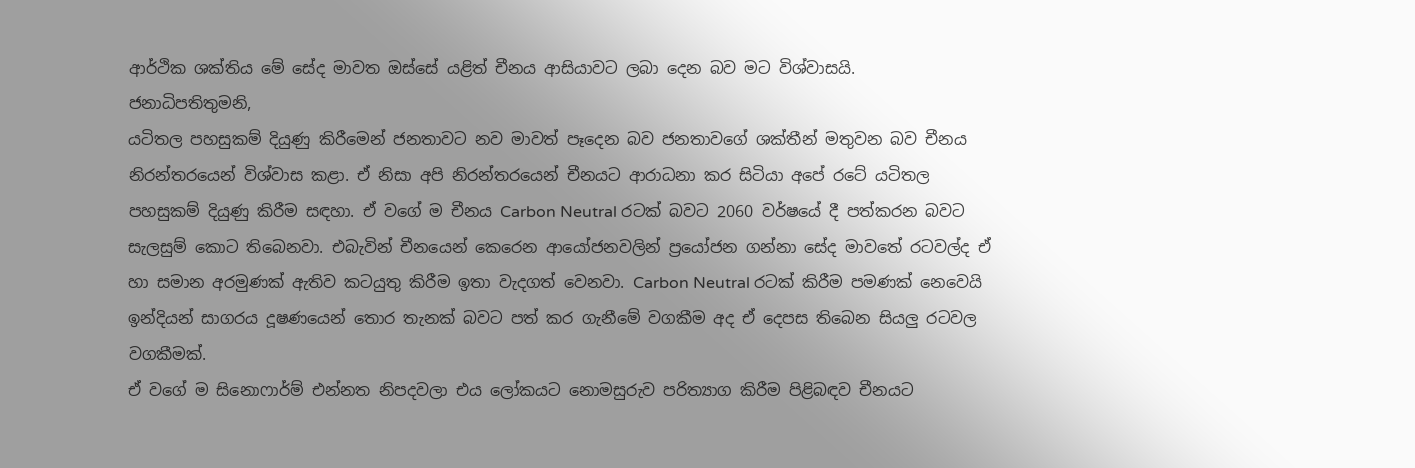ආර්ථික ශක්තිය මේ සේද මාවත ඔස්සේ යළිත් චීනය ආසියාවට ලබා දෙන බව මට විශ්වාසයි.
ජනාධිපතිතුමනි,
යටිතල පහසුකම් දියුණු කිරීමෙන් ජනතාවට නව මාවත් පෑදෙන බව ජනතාවගේ ශක්තීන් මතුවන බව චීනය නිරන්තරයෙන් විශ්වාස කළා. ඒ නිසා අපි නිරන්තරයෙන් චීනයට ආරාධනා කර සිටියා අපේ රටේ යටිතල පහසුකම් දියුණු කිරීම සඳහා. ඒ වගේ ම චීනය Carbon Neutral රටක් බවට 2060 වර්ෂයේ දී පත්කරන බවට සැලසුම් කොට තිබෙනවා. එබැවින් චීනයෙන් කෙරෙන ආයෝජනවලින් ප්‍රයෝජන ගන්නා සේද මාවතේ රටවල්ද ඒ හා සමාන අරමුණක් ඇතිව කටයුතු කිරීම ඉතා වැදගත් වෙනවා. Carbon Neutral රටක් කිරීම පමණක් නෙවෙයි ඉන්දියන් සාගරය දූෂණයෙන් තොර තැනක් බවට පත් කර ගැනීමේ වගකීම අද ඒ දෙපස තිබෙන සියලු රටවල වගකීමක්.
ඒ වගේ ම සිනොෆාර්ම් එන්නත නිපදවලා එය ලෝකයට නොමසුරුව පරිත්‍යාග කිරීම පිළිබඳව චීනයට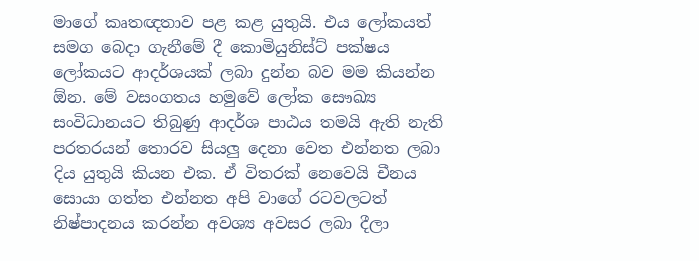මාගේ කෘතඥතාව පළ කළ යුතුයි. එය ලෝකයත් සමග බෙදා ගැනීමේ දී කොමියුනිස්ට් පක්ෂය ලෝකයට ආදර්ශයක් ලබා දුන්න බව මම කියන්න ඕන. මේ වසංගතය හමුවේ ලෝක සෞඛ්‍ය සංවිධානයට තිබුණු ආදර්ශ පාඨය තමයි ඇති නැති පරතරයන් තොරව සියලු දෙනා වෙත එන්නත ලබා දිය යුතුයි කියන එක. ඒ විතරක් නෙවෙයි චීනය සොයා ගත්ත එන්නත අපි වාගේ රටවලටත් නිෂ්පාදනය කරන්න අවශ්‍ය අවසර ලබා දීලා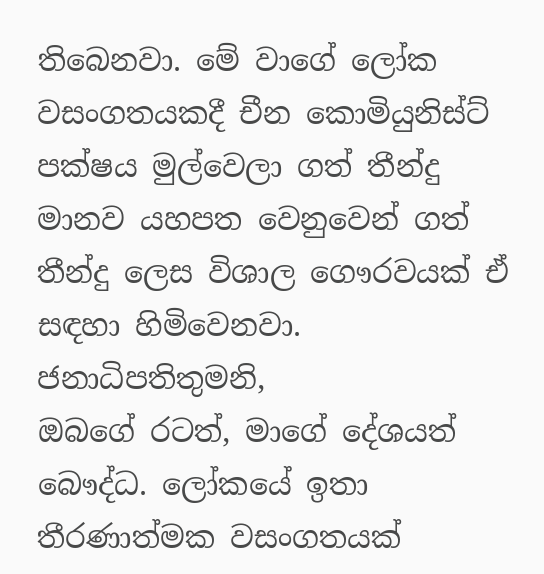තිබෙනවා. මේ වාගේ ලෝක වසංගතයකදී චීන කොමියුනිස්ට් පක්ෂය මුල්වෙලා ගත් තීන්දු මානව යහපත වෙනුවෙන් ගත් තීන්දු ලෙස විශාල ගෞරවයක් ඒ සඳහා හිමිවෙනවා.
ජනාධිපතිතුමනි,
ඔබගේ රටත්, මාගේ දේශයත් බෞද්ධ. ලෝකයේ ඉතා තීරණාත්මක වසංගතයක්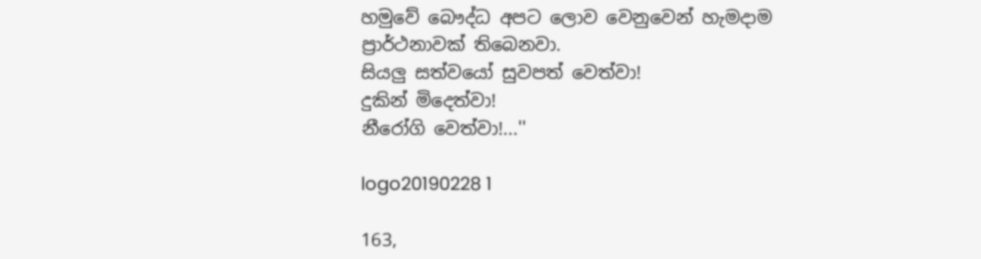හමුවේ බෞද්ධ අපට ලොව වෙනුවෙන් හැමදාම ප්‍රාර්ථනාවක් තිබෙනවා.
සියලු සත්වයෝ සුවපත් වෙත්වා!
දුකින් මිදෙත්වා!
නීරෝගි වෙත්වා!...''

logo20190228 1

163,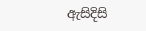ඇසිදිසි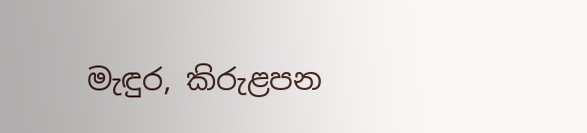මැඳුර, කිරුළපන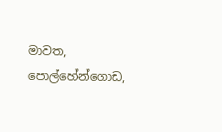මාවත, පොල්හේන්ගොඩ,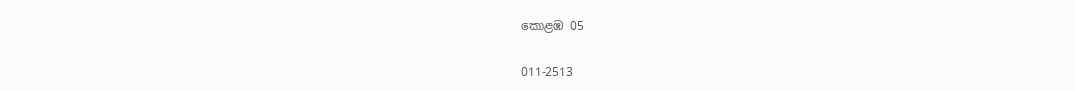කොළඹ 05

011-2513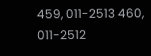459, 011-2513 460,
011-2512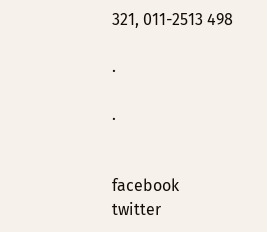321, 011-2513 498

.

.


facebook
twitter